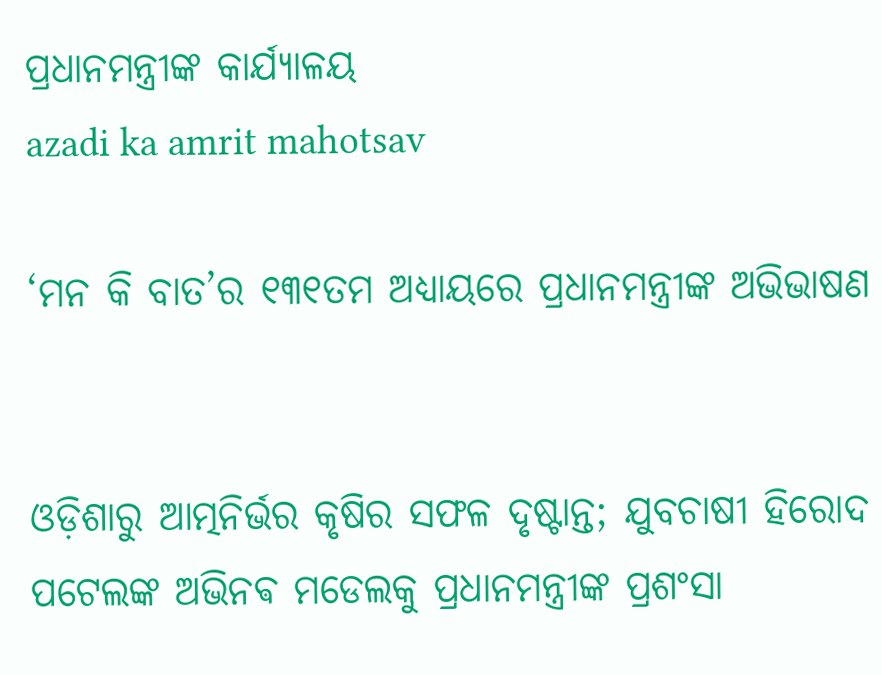ପ୍ରଧାନମନ୍ତ୍ରୀଙ୍କ କାର୍ଯ୍ୟାଳୟ
azadi ka amrit mahotsav

‘ମନ କି ବାତ’ର ୧୩୧ତମ ଅଧ୍ୟାୟରେ ପ୍ରଧାନମନ୍ତ୍ରୀଙ୍କ ଅଭିଭାଷଣ


ଓଡ଼ିଶାରୁ ଆତ୍ମନିର୍ଭର କୃଷିର ସଫଳ ଦୃଷ୍ଟାନ୍ତ; ଯୁବଚାଷୀ ହିରୋଦ ପଟେଲଙ୍କ ଅଭିନଵ ମଡେଲକୁ ପ୍ରଧାନମନ୍ତ୍ରୀଙ୍କ ପ୍ରଶଂସା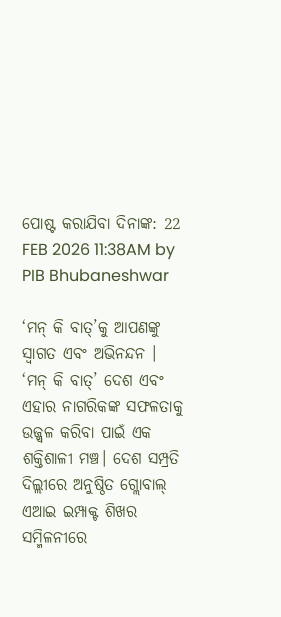ପୋଷ୍ଟ କରାଯିବା ଦିନାଙ୍କ: 22 FEB 2026 11:38AM by PIB Bhubaneshwar

‘ମନ୍ କି ବାତ୍’କୁ ଆପଣଙ୍କୁ ସ୍ୱାଗତ ଏବଂ ଅଭିନନ୍ଦନ । ‘ମନ୍ କି ବାତ୍’ ଦେଶ ଏବଂ ଏହାର ନାଗରିକଙ୍କ ସଫଳତାକୁ ଉଜ୍ଜ୍ୱଳ କରିବା ପାଇଁ ଏକ ଶକ୍ତିଶାଳୀ ମଞ୍ଚ। ଦେଶ ସମ୍ପ୍ରତି ଦିଲ୍ଲୀରେ ଅନୁଷ୍ଠିତ ଗ୍ଲୋବାଲ୍ ଏଆଇ ଇମ୍ପାକ୍ଟ ଶିଖର ସମ୍ମିଳନୀରେ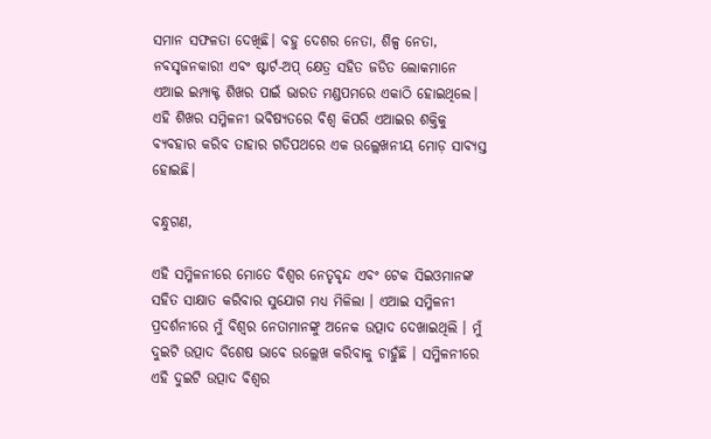ସମାନ ସଫଳତା ଦେଖିଛି। ବହୁ ଦେଶର ନେତା, ଶିଳ୍ପ ନେତା, ନବସୃଜନକାରୀ ଏବଂ ଷ୍ଟାର୍ଟ-ଅପ୍ କ୍ଷେତ୍ର ସହିତ ଜଡିତ ଲୋକମାନେ ଏଆଇ ଇମ୍ପାକ୍ଟ ଶିଖର ପାଇଁ ଭାରତ ମଣ୍ଡପମରେ ଏକାଠି ହୋଇଥିଲେ। ଏହି ଶିଖର ସମ୍ମିଳନୀ ଭବିଷ୍ୟତରେ ବିଶ୍ୱ କିପରି ଏଆଇର ଶକ୍ତିକୁ ବ୍ୟବହାର କରିବ ତାହାର ଗତିପଥରେ ଏକ ଉଲ୍ଲେଖନୀୟ ମୋଡ଼ ସାବ୍ୟସ୍ତ ହୋଇଛି।

ବନ୍ଧୁଗଣ,

ଏହି ସମ୍ମିଳନୀରେ ମୋତେ ବିଶ୍ୱର ନେତୃବୃନ୍ଦ ଏବଂ ଟେକ ସିଇଓମାନଙ୍କ ସହିତ ସାକ୍ଷାତ କରିବାର ସୁଯୋଗ ମଧ୍ୟ ମିଳିଲା । ଏଆଇ ସମ୍ମିଳନୀ ପ୍ରଦର୍ଶନୀରେ ମୁଁ ବିଶ୍ୱର ନେତାମାନଙ୍କୁ ଅନେକ ଉତ୍ପାଦ ଦେଖାଇଥିଲି । ମୁଁ ଦୁଇଟି ଉତ୍ପାଦ ବିଶେଷ ଭାବେ ଉଲ୍ଲେଖ କରିବାକୁ ଚାହୁଁଛି । ସମ୍ମିଳନୀରେ ଏହି ଦୁଇଟି ଉତ୍ପାଦ ବିଶ୍ୱର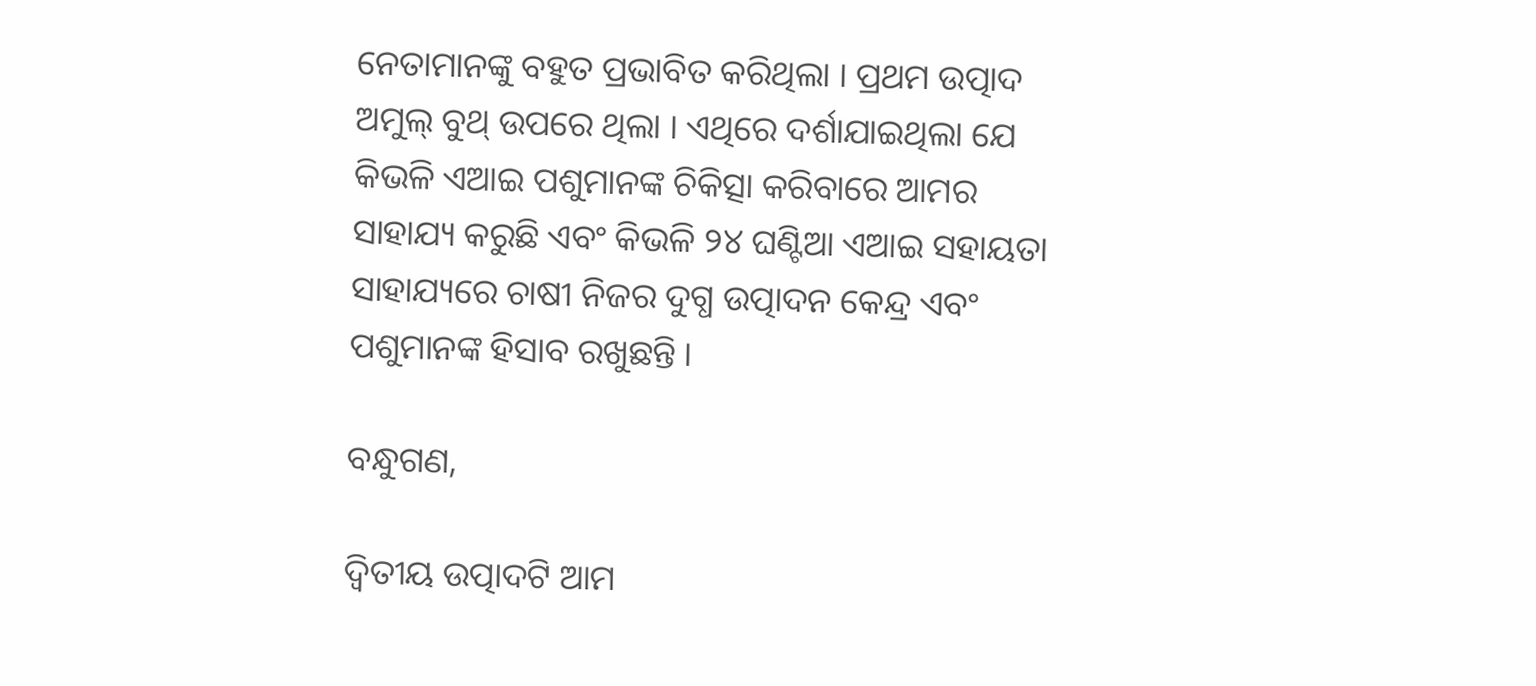ନେତାମାନଙ୍କୁ ବହୁତ ପ୍ରଭାବିତ କରିଥିଲା । ପ୍ରଥମ ଉତ୍ପାଦ ଅମୁଲ୍ ବୁଥ୍ ଉପରେ ଥିଲା । ଏଥିରେ ଦର୍ଶାଯାଇଥିଲା ଯେ କିଭଳି ଏଆଇ ପଶୁମାନଙ୍କ ଚିକିତ୍ସା କରିବାରେ ଆମର ସାହାଯ୍ୟ କରୁଛି ଏବଂ କିଭଳି ୨୪ ଘଣ୍ଟିଆ ଏଆଇ ସହାୟତା ସାହାଯ୍ୟରେ ଚାଷୀ ନିଜର ଦୁଗ୍ଧ ଉତ୍ପାଦନ କେନ୍ଦ୍ର ଏବଂ ପଶୁମାନଙ୍କ ହିସାବ ରଖୁଛନ୍ତି ।

ବନ୍ଧୁଗଣ,

ଦ୍ୱିତୀୟ ଉତ୍ପାଦଟି ଆମ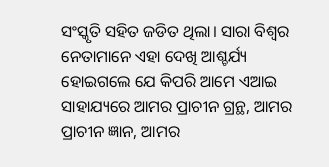ସଂସ୍କୃତି ସହିତ ଜଡିତ ଥିଲା। ସାରା ବିଶ୍ୱର ନେତାମାନେ ଏହା ଦେଖି ଆଶ୍ଚର୍ଯ୍ୟ ହୋଇଗଲେ ଯେ କିପରି ଆମେ ଏଆଇ ସାହାଯ୍ୟରେ ଆମର ପ୍ରାଚୀନ ଗ୍ରନ୍ଥ, ଆମର ପ୍ରାଚୀନ ଜ୍ଞାନ, ଆମର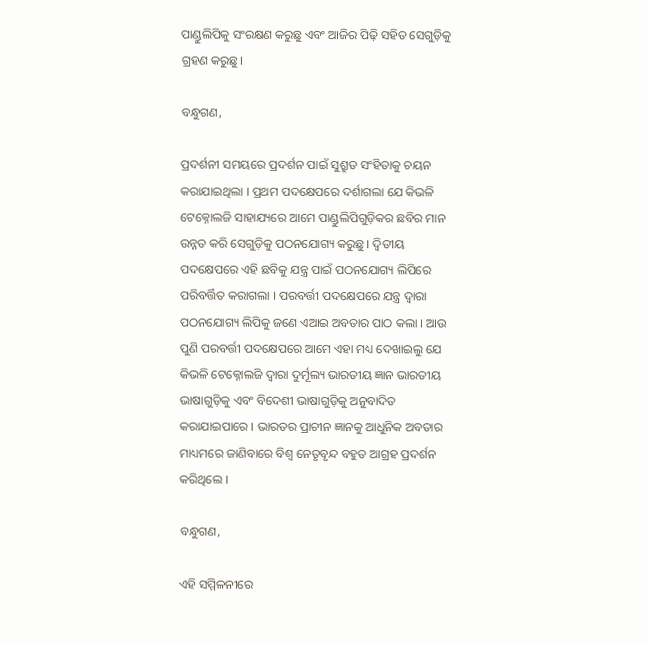ପାଣ୍ଡୁଲିପିକୁ ସଂରକ୍ଷଣ କରୁଛୁ ଏବଂ ଆଜିର ପିଢ଼ି ସହିତ ସେଗୁଡ଼ିକୁ ଗ୍ରହଣ କରୁଛୁ।

ବନ୍ଧୁଗଣ,

ପ୍ରଦର୍ଶନୀ ସମୟରେ ପ୍ରଦର୍ଶନ ପାଇଁ ସୁଶ୍ରୁତ ସଂହିତାକୁ ଚୟନ କରାଯାଇଥିଲା । ପ୍ରଥମ ପଦକ୍ଷେପରେ ଦର୍ଶାଗଲା ଯେ କିଭଳି ଟେକ୍ନୋଲଜି ସାହାଯ୍ୟରେ ଆମେ ପାଣ୍ଡୁଲିପିଗୁଡ଼ିକର ଛବିର ମାନ ଉନ୍ନତ କରି ସେଗୁଡ଼ିକୁ ପଠନଯୋଗ୍ୟ କରୁଛୁ । ଦ୍ୱିତୀୟ ପଦକ୍ଷେପରେ ଏହି ଛବିକୁ ଯନ୍ତ୍ର ପାଇଁ ପଠନଯୋଗ୍ୟ ଲିପିରେ ପରିବର୍ତ୍ତିତ କରାଗଲା । ପରବର୍ତ୍ତୀ ପଦକ୍ଷେପରେ ଯନ୍ତ୍ର ଦ୍ୱାରା ପଠନଯୋଗ୍ୟ ଲିପିକୁ ଜଣେ ଏଆଇ ଅବତାର ପାଠ କଲା । ଆଉ ପୁଣି ପରବର୍ତ୍ତୀ ପଦକ୍ଷେପରେ ଆମେ ଏହା ମଧ୍ୟ ଦେଖାଇଲୁ ଯେ କିଭଳି ଟେକ୍ନୋଲଜି ଦ୍ୱାରା ଦୁର୍ମୂଲ୍ୟ ଭାରତୀୟ ଜ୍ଞାନ ଭାରତୀୟ ଭାଷାଗୁଡ଼ିକୁ ଏବଂ ବିଦେଶୀ ଭାଷାଗୁଡ଼ିକୁ ଅନୁବାଦିତ କରାଯାଇପାରେ । ଭାରତର ପ୍ରାଚୀନ ଜ୍ଞାନକୁ ଆଧୁନିକ ଅବତାର ମାଧ୍ୟମରେ ଜାଣିବାରେ ବିଶ୍ୱ ନେତୃବୃନ୍ଦ ବହୁତ ଆଗ୍ରହ ପ୍ରଦର୍ଶନ କରିଥିଲେ ।

ବନ୍ଧୁଗଣ,

ଏହି ସମ୍ମିଳନୀରେ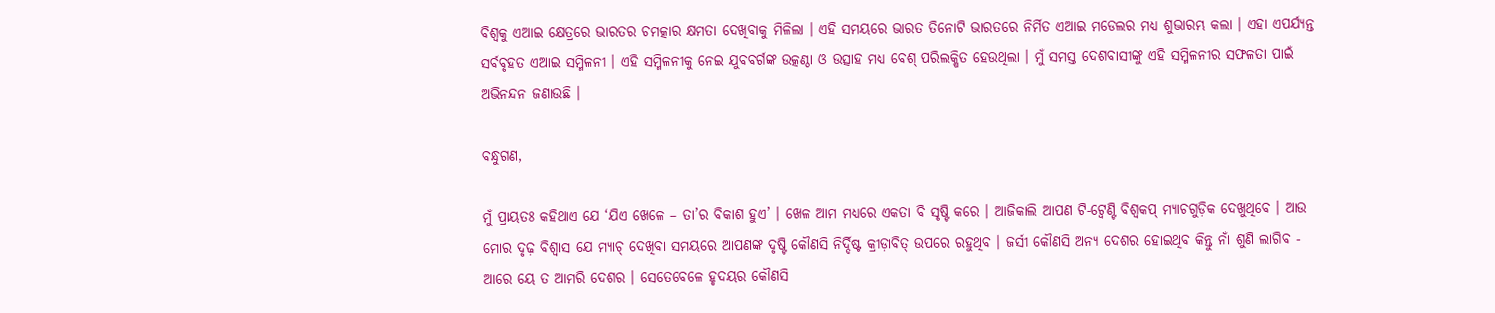ବିଶ୍ୱକୁ ଏଆଇ କ୍ଷେତ୍ରରେ ଭାରତର ଚମତ୍କାର କ୍ଷମତା ଦେଖିବାକୁ ମିଳିଲା । ଏହି ସମୟରେ ଭାରତ ତିନୋଟି ଭାରତରେ ନିର୍ମିତ ଏଆଇ ମଡେଲର ମଧ୍ୟ ଶୁଭାରମ୍ଭ କଲା । ଏହା ଏପର୍ଯ୍ୟନ୍ତ ସର୍ବବୃହତ ଏଆଇ ସମ୍ମିଳନୀ । ଏହି ସମ୍ମିଳନୀକୁ ନେଇ ଯୁବବର୍ଗଙ୍କ ଉତ୍କଣ୍ଠା ଓ ଉତ୍ସାହ ମଧ୍ୟ ବେଶ୍ ପରିଲକ୍ଷିତ ହେଉଥିଲା । ମୁଁ ସମସ୍ତ ଦେଶବାସୀଙ୍କୁ ଏହି ସମ୍ମିଳନୀର ସଫଳତା ପାଇଁ ଅଭିନନ୍ଦନ ଜଣାଉଛି ।

ବନ୍ଧୁଗଣ,

ମୁଁ ପ୍ରାୟତଃ କହିଥାଏ ଯେ ‘ଯିଏ ଖେଳେ – ତା’ର ବିକାଶ ହୁଏ’ । ଖେଳ ଆମ ମଧ୍ୟରେ ଏକତା ବି ସୃଷ୍ଟି କରେ । ଆଜିକାଲି ଆପଣ ଟି-ଟ୍ୱେଣ୍ଟି ବିଶ୍ୱକପ୍ ମ୍ୟାଚଗୁଡ଼ିକ ଦେଖୁଥିବେ । ଆଉ ମୋର ଦୃଢ଼ ବିଶ୍ୱାସ ଯେ ମ୍ୟାଚ୍ ଦେଖିବା ସମୟରେ ଆପଣଙ୍କ ଦୃଷ୍ଟି କୌଣସି ନିର୍ଦ୍ଦିଷ୍ଟ କ୍ରୀଡ଼ାବିତ୍ ଉପରେ ରହୁଥିବ । ଜର୍ସୀ କୌଣସି ଅନ୍ୟ ଦେଶର ହୋଇଥିବ କିନ୍ତୁ ନାଁ ଶୁଣି ଲାଗିବ - ଆରେ ୟେ ତ ଆମରି ଦେଶର । ସେତେବେଳେ ହୃଦୟର କୌଣସି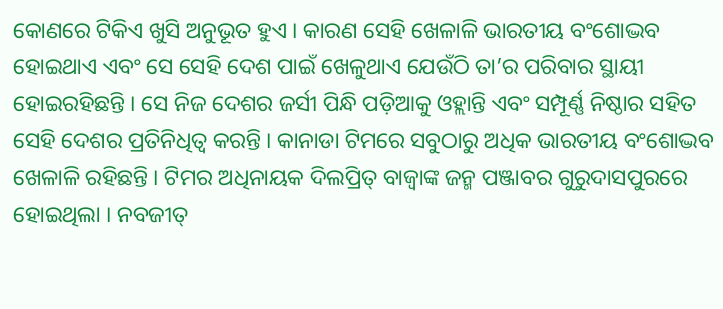କୋଣରେ ଟିକିଏ ଖୁସି ଅନୁଭୂତ ହୁଏ । କାରଣ ସେହି ଖେଳାଳି ଭାରତୀୟ ବଂଶୋଦ୍ଭବ ହୋଇଥାଏ ଏବଂ ସେ ସେହି ଦେଶ ପାଇଁ ଖେଳୁଥାଏ ଯେଉଁଠି ତା’ର ପରିବାର ସ୍ଥାୟୀ ହୋଇରହିଛନ୍ତି । ସେ ନିଜ ଦେଶର ଜର୍ସୀ ପିନ୍ଧି ପଡ଼ିଆକୁ ଓହ୍ଲାନ୍ତି ଏବଂ ସମ୍ପୂର୍ଣ୍ଣ ନିଷ୍ଠାର ସହିତ ସେହି ଦେଶର ପ୍ରତିନିଧିତ୍ୱ କରନ୍ତି । କାନାଡା ଟିମରେ ସବୁଠାରୁ ଅଧିକ ଭାରତୀୟ ବଂଶୋଦ୍ଭବ ଖେଳାଳି ରହିଛନ୍ତି । ଟିମର ଅଧିନାୟକ ଦିଲପ୍ରିତ୍ ବାଜ୍ୱାଙ୍କ ଜନ୍ମ ପଞ୍ଜାବର ଗୁରୁଦାସପୁରରେ ହୋଇଥିଲା । ନବଜୀତ୍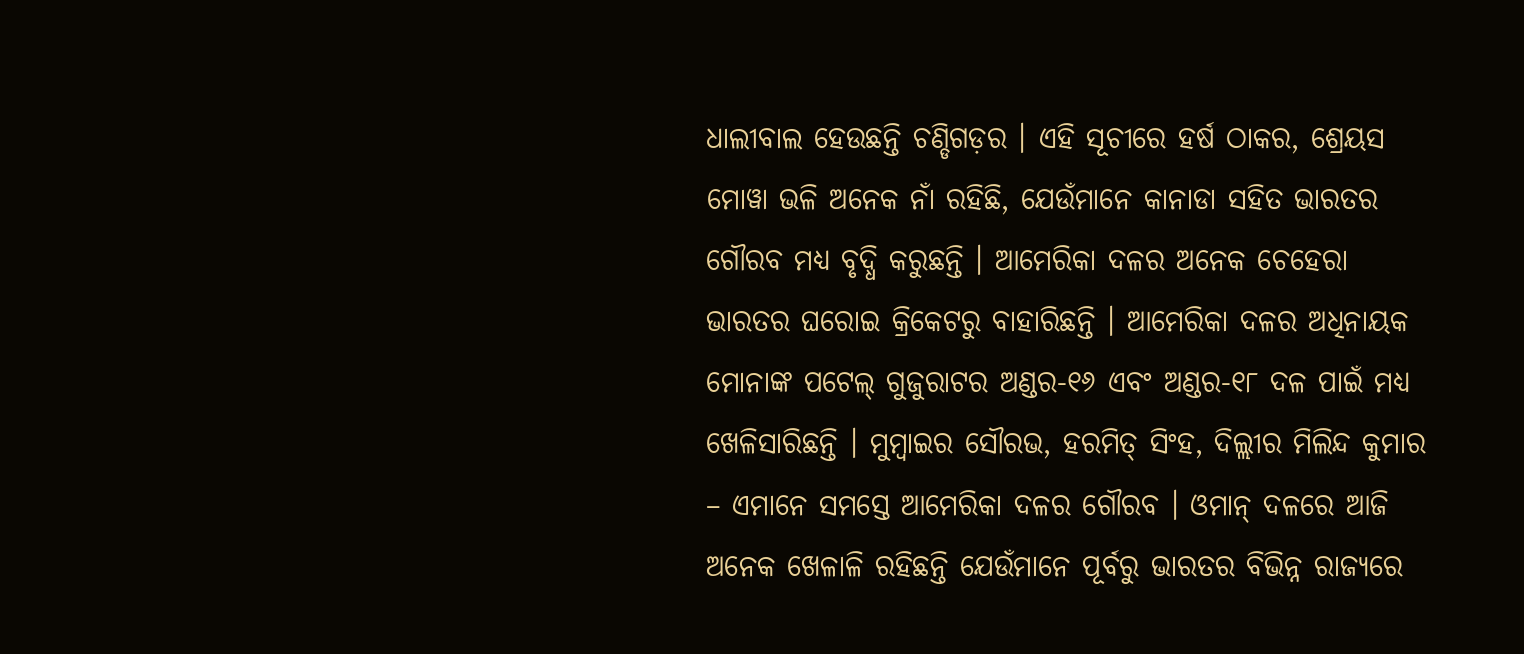ଧାଲୀବାଲ ହେଉଛନ୍ତି ଚଣ୍ଡିଗଡ଼ର । ଏହି ସୂଚୀରେ ହର୍ଷ ଠାକର, ଶ୍ରେୟସ ମୋୱା ଭଳି ଅନେକ ନାଁ ରହିଛି, ଯେଉଁମାନେ କାନାଡା ସହିତ ଭାରତର ଗୌରବ ମଧ୍ୟ ବୃଦ୍ଧି କରୁଛନ୍ତି । ଆମେରିକା ଦଳର ଅନେକ ଚେହେରା ଭାରତର ଘରୋଇ କ୍ରିକେଟରୁ ବାହାରିଛନ୍ତି । ଆମେରିକା ଦଳର ଅଧିନାୟକ ମୋନାଙ୍କ ପଟେଲ୍ ଗୁଜୁରାଟର ଅଣ୍ଡର-୧୬ ଏବଂ ଅଣ୍ଡର-୧୮ ଦଳ ପାଇଁ ମଧ୍ୟ ଖେଳିସାରିଛନ୍ତି । ମୁମ୍ବାଇର ସୌରଭ, ହରମିତ୍ ସିଂହ, ଦିଲ୍ଲୀର ମିଲିନ୍ଦ କୁମାର – ଏମାନେ ସମସ୍ତେ ଆମେରିକା ଦଳର ଗୌରବ । ଓମାନ୍ ଦଳରେ ଆଜି ଅନେକ ଖେଳାଳି ରହିଛନ୍ତି ଯେଉଁମାନେ ପୂର୍ବରୁ ଭାରତର ବିଭିନ୍ନ ରାଜ୍ୟରେ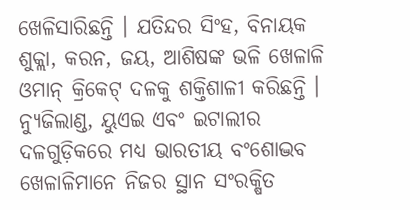ଖେଳିସାରିଛନ୍ତି । ଯତିନ୍ଦର ସିଂହ, ବିନାୟକ ଶୁକ୍ଲା, କରନ, ଜୟ, ଆଶିଷଙ୍କ ଭଳି ଖେଳାଳି ଓମାନ୍ କ୍ରିକେଟ୍ ଦଳକୁ ଶକ୍ତିଶାଳୀ କରିଛନ୍ତି । ନ୍ୟୁଜିଲାଣ୍ଡ, ୟୁଏଇ ଏବଂ ଇଟାଲୀର ଦଳଗୁଡ଼ିକରେ ମଧ୍ୟ ଭାରତୀୟ ବଂଶୋଦ୍ଭବ ଖେଳାଳିମାନେ ନିଜର ସ୍ଥାନ ସଂରକ୍ଷିତ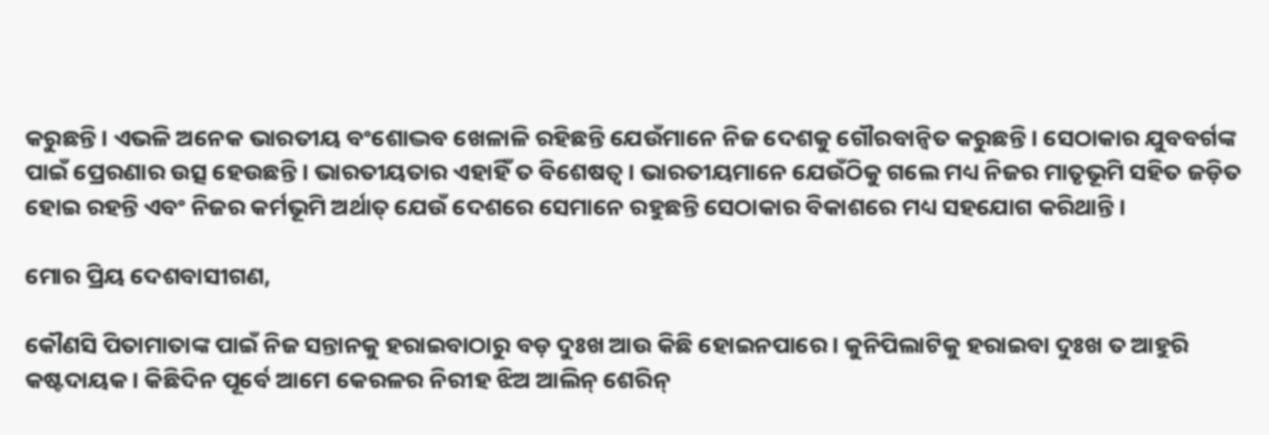କରୁଛନ୍ତି । ଏଭଳି ଅନେକ ଭାରତୀୟ ବଂଶୋଦ୍ଭବ ଖେଳାଳି ରହିଛନ୍ତି ଯେଉଁମାନେ ନିଜ ଦେଶକୁ ଗୌରବାନ୍ୱିତ କରୁଛନ୍ତି । ସେଠାକାର ଯୁବବର୍ଗଙ୍କ ପାଇଁ ପ୍ରେରଣାର ଉତ୍ସ ହେଉଛନ୍ତି । ଭାରତୀୟତାର ଏହାହିଁ ତ ବିଶେଷତ୍ୱ । ଭାରତୀୟମାନେ ଯେଉଁଠିକୁ ଗଲେ ମଧ୍ୟ ନିଜର ମାତୃଭୂମି ସହିତ ଜଡ଼ିତ ହୋଇ ରହନ୍ତି ଏବଂ ନିଜର କର୍ମଭୂମି ଅର୍ଥାତ୍ ଯେଉଁ ଦେଶରେ ସେମାନେ ରହୁଛନ୍ତି ସେଠାକାର ବିକାଶରେ ମଧ୍ୟ ସହଯୋଗ କରିଥାନ୍ତି ।

ମୋର ପ୍ରିୟ ଦେଶବାସୀଗଣ,

କୌଣସି ପିତାମାତାଙ୍କ ପାଇଁ ନିଜ ସନ୍ତାନକୁ ହରାଇବାଠାରୁ ବଡ଼ ଦୁଃଖ ଆଉ କିଛି ହୋଇନପାରେ । କୁନିପିଲାଟିକୁ ହରାଇବା ଦୁଃଖ ତ ଆହୁରି କଷ୍ଟଦାୟକ । କିଛିଦିନ ପୂର୍ବେ ଆମେ କେରଳର ନିରୀହ ଝିଅ ଆଲିନ୍ ଶେରିନ୍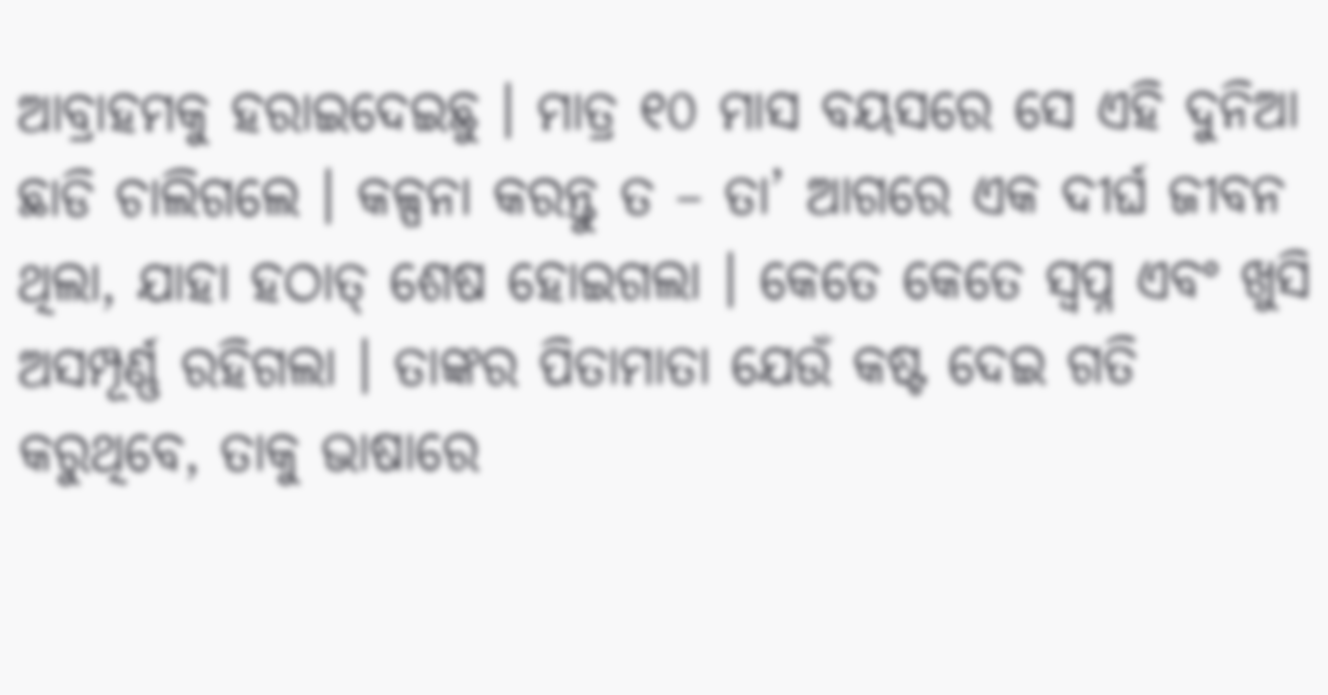ଆବ୍ରାହମକୁ ହରାଇଦେଇଛୁ । ମାତ୍ର ୧୦ ମାସ ବୟସରେ ସେ ଏହି ଦୁନିଆ ଛାଡି ଚାଲିଗଲେ । କଳ୍ପନା କରନ୍ତୁ ତ – ତା’ ଆଗରେ ଏକ ଦୀର୍ଘ ଜୀବନ ଥିଲା, ଯାହା ହଠାତ୍ ଶେଷ ହୋଇଗଲା । କେତେ କେତେ ସ୍ୱପ୍ନ ଏବଂ ଖୁସି ଅସମ୍ପୂର୍ଣ୍ଣ ରହିଗଲା । ତାଙ୍କର ପିତାମାତା ଯେଉଁ କଷ୍ଟ ଦେଇ ଗତି କରୁଥିବେ, ତାକୁ ଭାଷାରେ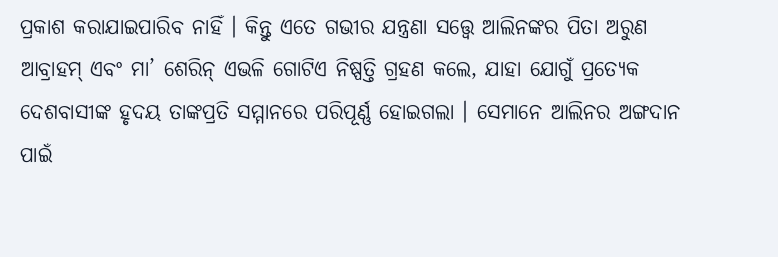ପ୍ରକାଶ କରାଯାଇପାରିବ ନାହିଁ । କିନ୍ତୁ ଏତେ ଗଭୀର ଯନ୍ତ୍ରଣା ସତ୍ତ୍ୱେ ଆଲିନଙ୍କର ପିତା ଅରୁଣ ଆବ୍ରାହମ୍ ଏବଂ ମା’ ଶେରିନ୍ ଏଭଳି ଗୋଟିଏ ନିଷ୍ପତ୍ତି ଗ୍ରହଣ କଲେ, ଯାହା ଯୋଗୁଁ ପ୍ରତ୍ୟେକ ଦେଶବାସୀଙ୍କ ହୃଦୟ ତାଙ୍କପ୍ରତି ସମ୍ମାନରେ ପରିପୂର୍ଣ୍ଣ ହୋଇଗଲା । ସେମାନେ ଆଲିନର ଅଙ୍ଗଦାନ ପାଇଁ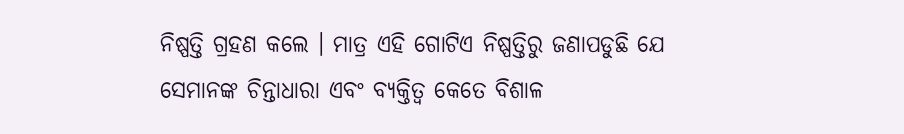ନିଷ୍ପତ୍ତି ଗ୍ରହଣ କଲେ । ମାତ୍ର ଏହି ଗୋଟିଏ ନିଷ୍ପତ୍ତିରୁ ଜଣାପଡୁଛି ଯେ ସେମାନଙ୍କ ଚିନ୍ତାଧାରା ଏବଂ ବ୍ୟକ୍ତିତ୍ୱ କେତେ ବିଶାଳ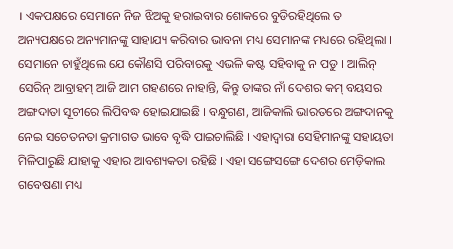। ଏକପକ୍ଷରେ ସେମାନେ ନିଜ ଝିଅକୁ ହରାଇବାର ଶୋକରେ ବୁଡିରହିଥିଲେ ତ ଅନ୍ୟପକ୍ଷରେ ଅନ୍ୟମାନଙ୍କୁ ସାହାଯ୍ୟ କରିବାର ଭାବନା ମଧ୍ୟ ସେମାନଙ୍କ ମଧ୍ୟରେ ରହିଥିଲା । ସେମାନେ ଚାହୁଁଥିଲେ ଯେ କୌଣସି ପରିବାରକୁ ଏଭଳି କଷ୍ଟ ସହିବାକୁ ନ ପଡୁ । ଆଲିନ୍ ସେରିନ୍ ଆବ୍ରାହମ୍ ଆଜି ଆମ ଗହଣରେ ନାହାନ୍ତି, କିନ୍ତୁ ତାଙ୍କର ନାଁ ଦେଶର କମ୍ ବୟସର ଅଙ୍ଗଦାତା ସୂଚୀରେ ଲିପିବଦ୍ଧ ହୋଇଯାଇଛି । ବନ୍ଧୁଗଣ, ଆଜିକାଲି ଭାରତରେ ଅଙ୍ଗଦାନକୁ ନେଇ ସଚେତନତା କ୍ରମାଗତ ଭାବେ ବୃଦ୍ଧି ପାଇଚାଲିଛି । ଏହାଦ୍ୱାରା ସେହିମାନଙ୍କୁ ସହାୟତା ମିଳିପାରୁଛି ଯାହାକୁ ଏହାର ଆବଶ୍ୟକତା ରହିଛି । ଏହା ସଙ୍ଗେସଙ୍ଗେ ଦେଶର ମେଡ଼ିକାଲ ଗବେଷଣା ମଧ୍ୟ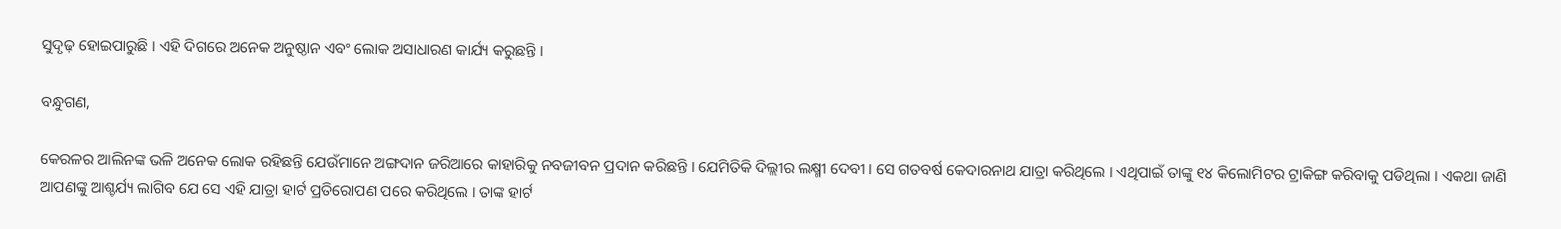ସୁଦୃଢ଼ ହୋଇପାରୁଛି । ଏହି ଦିଗରେ ଅନେକ ଅନୁଷ୍ଠାନ ଏବଂ ଲୋକ ଅସାଧାରଣ କାର୍ଯ୍ୟ କରୁଛନ୍ତି ।

ବନ୍ଧୁଗଣ,

କେରଳର ଆଲିନଙ୍କ ଭଳି ଅନେକ ଲୋକ ରହିଛନ୍ତି ଯେଉଁମାନେ ଅଙ୍ଗଦାନ ଜରିଆରେ କାହାରିକୁ ନବଜୀବନ ପ୍ରଦାନ କରିଛନ୍ତି । ଯେମିତିକି ଦିଲ୍ଲୀର ଲକ୍ଷ୍ମୀ ଦେବୀ । ସେ ଗତବର୍ଷ କେଦାରନାଥ ଯାତ୍ରା କରିଥିଲେ । ଏଥିପାଇଁ ତାଙ୍କୁ ୧୪ କିଲୋମିଟର ଟ୍ରାକିଙ୍ଗ କରିବାକୁ ପଡିଥିଲା । ଏକଥା ଜାଣି ଆପଣଙ୍କୁ ଆଶ୍ଚର୍ଯ୍ୟ ଲାଗିବ ଯେ ସେ ଏହି ଯାତ୍ରା ହାର୍ଟ ପ୍ରତିରୋପଣ ପରେ କରିଥିଲେ । ତାଙ୍କ ହାର୍ଟ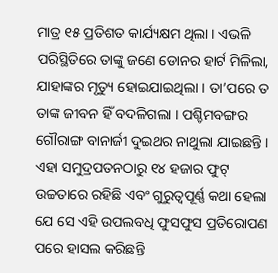ମାତ୍ର ୧୫ ପ୍ରତିଶତ କାର୍ଯ୍ୟକ୍ଷମ ଥିଲା । ଏଭଳି ପରିସ୍ଥିତିରେ ତାଙ୍କୁ ଜଣେ ଡୋନର ହାର୍ଟ ମିଳିଲା, ଯାହାଙ୍କର ମୃତ୍ୟୁ ହୋଇଯାଇଥିଲା । ତା’ପରେ ତ ତାଙ୍କ ଜୀବନ ହିଁ ବଦଳିଗଲା । ପଶ୍ଚିମବଙ୍ଗର ଗୌରାଙ୍ଗ ବାନାର୍ଜୀ ଦୁଇଥର ନାଥୁଲା ଯାଇଛନ୍ତି । ଏହା ସମୁଦ୍ରପତନଠାରୁ ୧୪ ହଜାର ଫୁଟ୍ ଉଚ୍ଚତାରେ ରହିଛି ଏବଂ ଗୁରୁତ୍ୱପୂର୍ଣ୍ଣ କଥା ହେଲା ଯେ ସେ ଏହି ଉପଲବଧି ଫୁସଫୁସ ପ୍ରତିରୋପଣ ପରେ ହାସଲ କରିଛନ୍ତି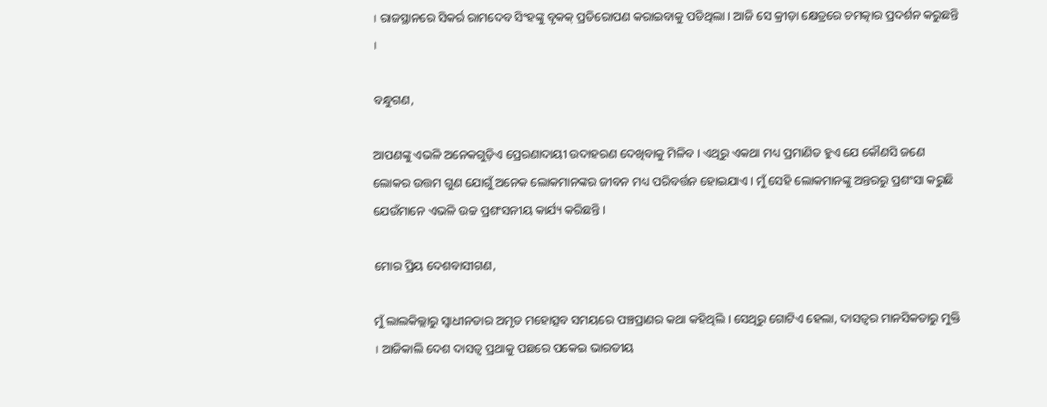। ରାଜସ୍ଥାନରେ ସିକର୍ର ରାମଦେବ ସିଂହଙ୍କୁ ବୃକକ୍ ପ୍ରତିରୋପଣ କରାଇବାକୁ ପଡିଥିଲା । ଆଜି ସେ କ୍ରୀଡ଼ା କ୍ଷେତ୍ରରେ ଚମତ୍କାର ପ୍ରଦର୍ଶନ କରୁଛନ୍ତି ।

ବନ୍ଧୁଗଣ,

ଆପଣଙ୍କୁ ଏଭଳି ଅନେକଗୁଡ଼ିଏ ପ୍ରେରଣାଦାୟୀ ଉଦାହରଣ ଦେଖିବାକୁ ମିଳିବ । ଏଥିରୁ ଏକଥା ମଧ୍ୟ ପ୍ରମାଣିତ ହୁଏ ଯେ କୌଣସି ଜଣେ ଲୋକର ଉତ୍ତମ ଗୁଣ ଯୋଗୁଁ ଅନେକ ଲୋକମାନଙ୍କର ଜୀବନ ମଧ୍ୟ ପରିବର୍ତ୍ତନ ହୋଇଯାଏ । ମୁଁ ସେହି ଲୋକମାନଙ୍କୁ ଅନ୍ତରରୁ ପ୍ରଶଂସା କରୁଛି ଯେଉଁମାନେ ଏଭଳି ଉଚ୍ଚ ପ୍ରଶଂସନୀୟ କାର୍ଯ୍ୟ କରିଛନ୍ତି ।

ମୋର ପ୍ରିୟ ଦେଶବାସୀଗଣ,

ମୁଁ ଲାଲକିଲ୍ଲାରୁ ସ୍ୱାଧୀନତାର ଅମୃତ ମହୋତ୍ସବ ସମୟରେ ପଞ୍ଚପ୍ରାଣର କଥା କହିଥିଲି । ସେଥିରୁ ଗୋଟିଏ ହେଲା, ଦାସତ୍ୱର ମାନସିକତାରୁ ମୁକ୍ତି । ଆଜିକାଲି ଦେଶ ଦାସତ୍ୱ ପ୍ରଥାକୁ ପଛରେ ପକେଇ ଭାରତୀୟ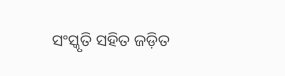ସଂସ୍କୃତି ସହିତ ଜଡ଼ିତ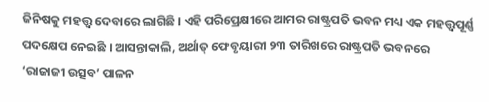ଜିନିଷକୁ ମହତ୍ତ୍ୱ ଦେବାରେ ଲାଗିଛି । ଏହି ପରିପ୍ରେକ୍ଷୀରେ ଆମର ରାଷ୍ଟ୍ରପତି ଭବନ ମଧ୍ୟ ଏକ ମହତ୍ତ୍ୱପୂର୍ଣ୍ଣ ପଦକ୍ଷେପ ନେଇଛି । ଆସନ୍ତାକାଲି, ଅର୍ଥାତ୍ ଫେବୃୟାରୀ ୨୩ ତାରିଖରେ ରାଷ୍ଟ୍ରପତି ଭବନରେ ‘ରାଜାଜୀ ଉତ୍ସବ’ ପାଳନ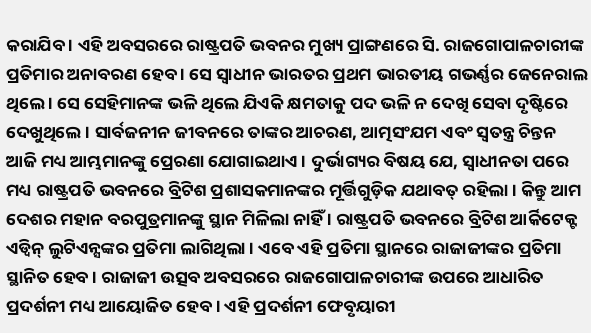କରାଯିବ । ଏହି ଅବସରରେ ରାଷ୍ଟ୍ରପତି ଭବନର ମୁଖ୍ୟ ପ୍ରାଙ୍ଗଣରେ ସି. ରାଜଗୋପାଳଚାରୀଙ୍କ ପ୍ରତିମାର ଅନାବରଣ ହେବ । ସେ ସ୍ୱାଧୀନ ଭାରତର ପ୍ରଥମ ଭାରତୀୟ ଗଭର୍ଣ୍ଣର ଜେନେରାଲ ଥିଲେ । ସେ ସେହିମାନଙ୍କ ଭଳି ଥିଲେ ଯିଏକି କ୍ଷମତାକୁ ପଦ ଭଳି ନ ଦେଖି ସେବା ଦୃଷ୍ଟିରେ ଦେଖୁଥିଲେ । ସାର୍ବଜନୀନ ଜୀବନରେ ତାଙ୍କର ଆଚରଣ, ଆତ୍ମସଂଯମ ଏବଂ ସ୍ୱତନ୍ତ୍ର ଚିନ୍ତନ ଆଜି ମଧ୍ୟ ଆମ୍ଭମାନଙ୍କୁ ପ୍ରେରଣା ଯୋଗାଇଥାଏ । ଦୁର୍ଭାଗ୍ୟର ବିଷୟ ଯେ, ସ୍ୱାଧୀନତା ପରେ ମଧ୍ୟ ରାଷ୍ଟ୍ରପତି ଭବନରେ ବ୍ରିଟିଶ ପ୍ରଶାସକମାନଙ୍କର ମୂର୍ତ୍ତିଗୁଡ଼ିକ ଯଥାବତ୍ ରହିଲା । କିନ୍ତୁ ଆମ ଦେଶର ମହାନ ବରପୁତ୍ରମାନଙ୍କୁ ସ୍ଥାନ ମିଳିଲା ନାହିଁ । ରାଷ୍ଟ୍ରପତି ଭବନରେ ବ୍ରିଟିଶ ଆର୍କିଟେକ୍ଟ ଏଡ୍ୱିନ୍ ଲୁଟିଏନ୍ସଙ୍କର ପ୍ରତିମା ଲାଗିଥିଲା । ଏବେ ଏହି ପ୍ରତିମା ସ୍ଥାନରେ ରାଜାଜୀଙ୍କର ପ୍ରତିମା ସ୍ଥାନିତ ହେବ । ରାଜାଜୀ ଉତ୍ସବ ଅବସରରେ ରାଜଗୋପାଳଚାରୀଙ୍କ ଉପରେ ଆଧାରିତ ପ୍ରଦର୍ଶନୀ ମଧ୍ୟ ଆୟୋଜିତ ହେବ । ଏହି ପ୍ରଦର୍ଶନୀ ଫେବୃୟାରୀ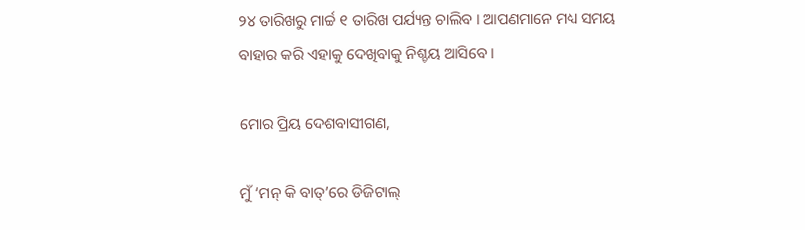୨୪ ତାରିଖରୁ ମାର୍ଚ୍ଚ ୧ ତାରିଖ ପର୍ଯ୍ୟନ୍ତ ଚାଲିବ । ଆପଣମାନେ ମଧ୍ୟ ସମୟ ବାହାର କରି ଏହାକୁ ଦେଖିବାକୁ ନିଶ୍ଚୟ ଆସିବେ ।

ମୋର ପ୍ରିୟ ଦେଶବାସୀଗଣ,

ମୁଁ ‘ମନ୍ କି ବାତ୍’ରେ ଡିଜିଟାଲ୍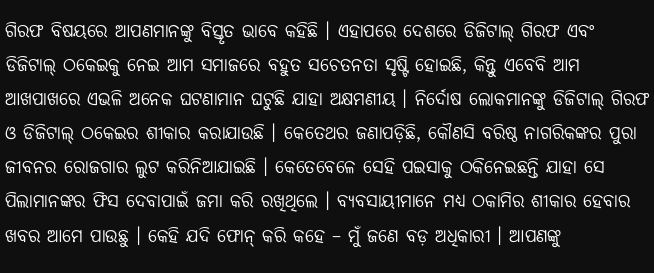ଗିରଫ ବିଷୟରେ ଆପଣମାନଙ୍କୁ ବିସ୍ତୃତ ଭାବେ କହିଛି । ଏହାପରେ ଦେଶରେ ଡିଜିଟାଲ୍ ଗିରଫ ଏବଂ ଡିଜିଟାଲ୍ ଠକେଇକୁ ନେଇ ଆମ ସମାଜରେ ବହୁତ ସଚେତନତା ସୃଷ୍ଟି ହୋଇଛି, କିନ୍ତୁ ଏବେବି ଆମ ଆଖପାଖରେ ଏଭଳି ଅନେକ ଘଟଣାମାନ ଘଟୁଛି ଯାହା ଅକ୍ଷମଣୀୟ । ନିର୍ଦୋଷ ଲୋକମାନଙ୍କୁ ଡିଜିଟାଲ୍ ଗିରଫ ଓ ଡିଜିଟାଲ୍ ଠକେଇର ଶୀକାର କରାଯାଉଛି । କେତେଥର ଜଣାପଡ଼ିଛି, କୌଣସି ବରିଷ୍ଠ ନାଗରିକଙ୍କର ପୁରା ଜୀବନର ରୋଜଗାର ଲୁଟ କରିନିଆଯାଇଛି । କେତେବେଳେ ସେହି ପଇସାକୁ ଠକିନେଇଛନ୍ତି ଯାହା ସେ ପିଲାମାନଙ୍କର ଫିସ ଦେବାପାଇଁ ଜମା କରି ରଖିଥିଲେ । ବ୍ୟବସାୟୀମାନେ ମଧ୍ୟ ଠକାମିର ଶୀକାର ହେବାର ଖବର ଆମେ ପାଉଛୁ । କେହି ଯଦି ଫୋନ୍ କରି କହେ – ମୁଁ ଜଣେ ବଡ଼ ଅଧିକାରୀ । ଆପଣଙ୍କୁ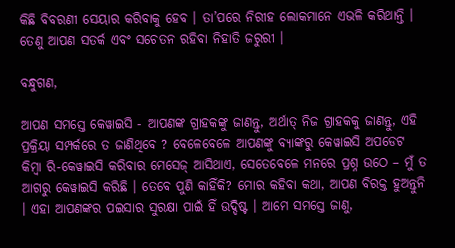କିଛି ବିବରଣୀ ସେୟାର କରିବାକୁ ହେବ । ତା’ପରେ ନିରୀହ ଲୋକମାନେ ଏଭଳି କରିଥାନ୍ତି । ତେଣୁ ଆପଣ ସତର୍କ ଏବଂ ସଚେତନ ରହିବା ନିହାତି ଜରୁରୀ ।

ବନ୍ଧୁଗଣ,

ଆପଣ ସମସ୍ତେ କେୱାଇସି - ଆପଣଙ୍କ ଗ୍ରାହକଙ୍କୁ ଜାଣନ୍ତୁ, ଅର୍ଥାତ୍ ନିଜ ଗ୍ରାହକକୁ ଜାଣନ୍ତୁ, ଏହି ପ୍ରକ୍ରିୟା ସମ୍ପର୍କରେ ତ ଜାଣିଥିବେ ? ବେଳେବେଳେ ଆପଣଙ୍କୁ ବ୍ୟାଙ୍କରୁ କେୱାଇସି ଅପଡେଟ କିମ୍ବା ରି-କେୱାଇସି କରିବାର ମେସେଜ୍ ଆସିଥାଏ, ସେତେବେଳେ ମନରେ ପ୍ରଶ୍ନ ଉଠେ – ମୁଁ ତ ଆଗରୁ କେୱାଇସି କରିଛି । ତେବେ ପୁଣି କାହିଁକି? ମୋର କହିବା କଥା, ଆପଣ ବିରକ୍ତ ହୁଅନ୍ତୁନି । ଏହା ଆପଣଙ୍କର ପଇସାର ସୁରକ୍ଷା ପାଇଁ ହିଁ ଉଦ୍ଦିଷ୍ଟ । ଆମେ ସମସ୍ତେ ଜାଣୁ,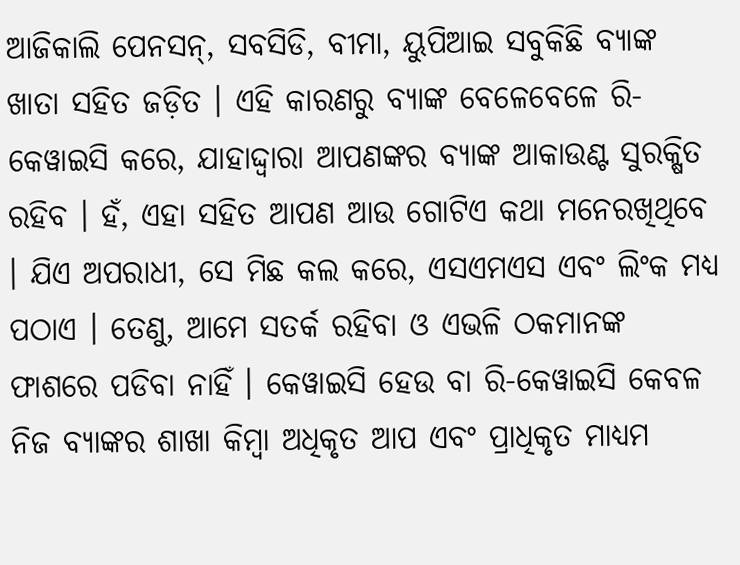ଆଜିକାଲି ପେନସନ୍, ସବସିଡି, ବୀମା, ୟୁପିଆଇ ସବୁକିଛି ବ୍ୟାଙ୍କ ଖାତା ସହିତ ଜଡ଼ିତ । ଏହି କାରଣରୁ ବ୍ୟାଙ୍କ ବେଳେବେଳେ ରି-କେୱାଇସି କରେ, ଯାହାଦ୍ଦ୍ୱାରା ଆପଣଙ୍କର ବ୍ୟାଙ୍କ ଆକାଉଣ୍ଟ ସୁରକ୍ଷିତ ରହିବ । ହଁ, ଏହା ସହିତ ଆପଣ ଆଉ ଗୋଟିଏ କଥା ମନେରଖିଥିବେ । ଯିଏ ଅପରାଧୀ, ସେ ମିଛ କଲ କରେ, ଏସଏମଏସ ଏବଂ ଲିଂକ ମଧ୍ୟ ପଠାଏ । ତେଣୁ, ଆମେ ସତର୍କ ରହିବା ଓ ଏଭଳି ଠକମାନଙ୍କ ଫାଶରେ ପଡିବା ନାହିଁ । କେୱାଇସି ହେଉ ବା ରି-କେୱାଇସି କେବଳ ନିଜ ବ୍ୟାଙ୍କର ଶାଖା କିମ୍ବା ଅଧିକୃତ ଆପ ଏବଂ ପ୍ରାଧିକୃତ ମାଧ୍ୟମ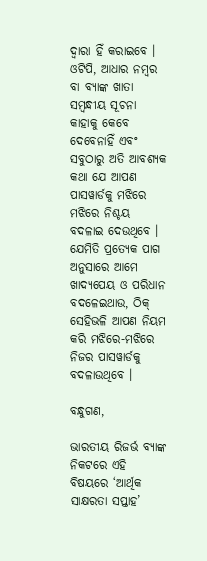ଦ୍ୱାରା ହିଁ କରାଇବେ । ଓଟିପି, ଆଧାର ନମ୍ବର ବା ବ୍ୟାଙ୍କ ଖାତା ସମ୍ବନ୍ଧୀୟ ସୂଚନା କାହାକୁ କେବେ ଦେବେନାହିଁ ଏବଂ ସବୁଠାରୁ ଅତି ଆବଶ୍ୟକ କଥା ଯେ ଆପଣ ପାସୱାର୍ଡକୁ ମଝିରେ ମଝିରେ ନିଶ୍ଚୟ ବଦଳାଇ ଦେଉଥିବେ । ଯେମିତି ପ୍ରତ୍ୟେକ ପାଗ ଅନୁସାରେ ଆମେ ଖାଦ୍ୟପେୟ ଓ ପରିଧାନ ବଦଳେଇଥାଉ, ଠିକ୍ ସେହିଭଳି ଆପଣ ନିୟମ କରି ମଝିରେ-ମଝିରେ ନିଜର ପାସୱାର୍ଡକୁ ବଦଳାଉଥିବେ ।

ବନ୍ଧୁଗଣ,

ଭାରତୀୟ ରିଜର୍ଭ ବ୍ୟାଙ୍କ ନିକଟରେ ଏହି ବିଷୟରେ ‘ଆର୍ଥିକ ସାକ୍ଷରତା ସପ୍ତାହ’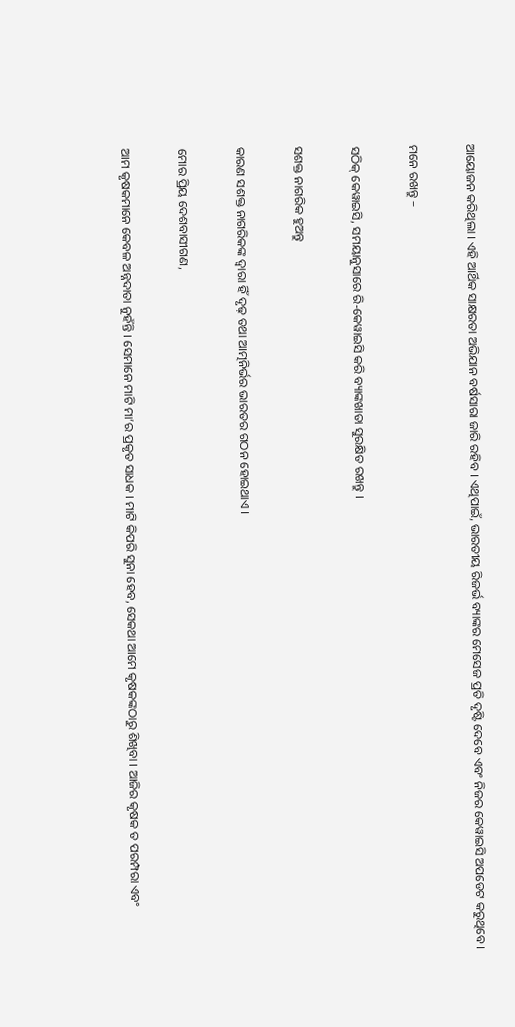ଆୟୋଜନ କରିଥିଲା । ଏହି ଆର୍ଥିକ ସାକ୍ଷରତା ଅଭିଯାନ ବର୍ଷସାରା ଜାରି ରହିବ । ଏଥିପାଇଁ, ଭାରତୀୟ ରିଜର୍ଭ ବ୍ୟାଙ୍କର ମେସେଜ ପ୍ରତି ଦୃଷ୍ଟି ଦେବେ ଏବଂ ନିଜର କେୱାଇସି ଅପଡେଟ କରୁଥିବେ ।

ମନେ ରଖନ୍ତୁ –

ସଠିକ୍ କେୱାଇସି, ସମୟାନୁସାରେ ରି-କେୱାଇସି କରି ବ୍ୟାଙ୍କଖାତା ସୁରକ୍ଷିତ ରଖନ୍ତୁ ।

ସଶକ୍ତ ନାଗରିକ ହୁଅନ୍ତୁ

କାରଣ ସଶକ୍ତ ନାଗରିକଙ୍କ ଦ୍ୱାରା ହିଁ ଦୃଢ଼ ତଥା ଆତ୍ମନିର୍ଭର ଭାରତର ଗଠନ ହୋଇଥାଏ ।

ମୋର ପ୍ରିୟ ଦେଶବାସୀଗଣ,

ଆମ କୃଷକମାନେ କେବଳ ଅନ୍ନଦାତା ନୁହଁନ୍ତି । ସେମାନେ ମାଟି ମା’ର ପ୍ରକୃତ ସାଧକ । ମାଟି କିପରି ସୁନା ହେବ, ସେକଥା ଆମେ କୃଷକଙ୍କଠାରୁ ଶିଖିବା । ଆଜିର କୃଷକ ତ ପରମ୍ପରା ଏବଂ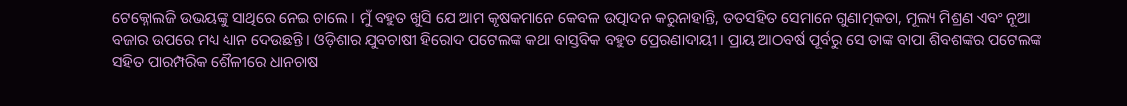ଟେକ୍ନୋଲଜି ଉଭୟଙ୍କୁ ସାଥିରେ ନେଇ ଚାଲେ । ମୁଁ ବହୁତ ଖୁସି ଯେ ଆମ କୃଷକମାନେ କେବଳ ଉତ୍ପାଦନ କରୁନାହାନ୍ତି, ତତସହିତ ସେମାନେ ଗୁଣାତ୍ମକତା, ମୂଲ୍ୟ ମିଶ୍ରଣ ଏବଂ ନୂଆ ବଜାର ଉପରେ ମଧ୍ୟ ଧ୍ୟାନ ଦେଉଛନ୍ତି । ଓଡ଼ିଶାର ଯୁବଚାଷୀ ହିରୋଦ ପଟେଲଙ୍କ କଥା ବାସ୍ତବିକ ବହୁତ ପ୍ରେରଣାଦାୟୀ । ପ୍ରାୟ ଆଠବର୍ଷ ପୂର୍ବରୁ ସେ ତାଙ୍କ ବାପା ଶିବଶଙ୍କର ପଟେଲଙ୍କ ସହିତ ପାରମ୍ପରିକ ଶୈଳୀରେ ଧାନଚାଷ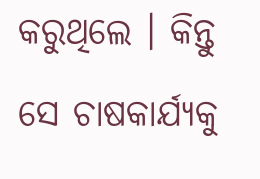କରୁଥିଲେ । କିନ୍ତୁ ସେ ଚାଷକାର୍ଯ୍ୟକୁ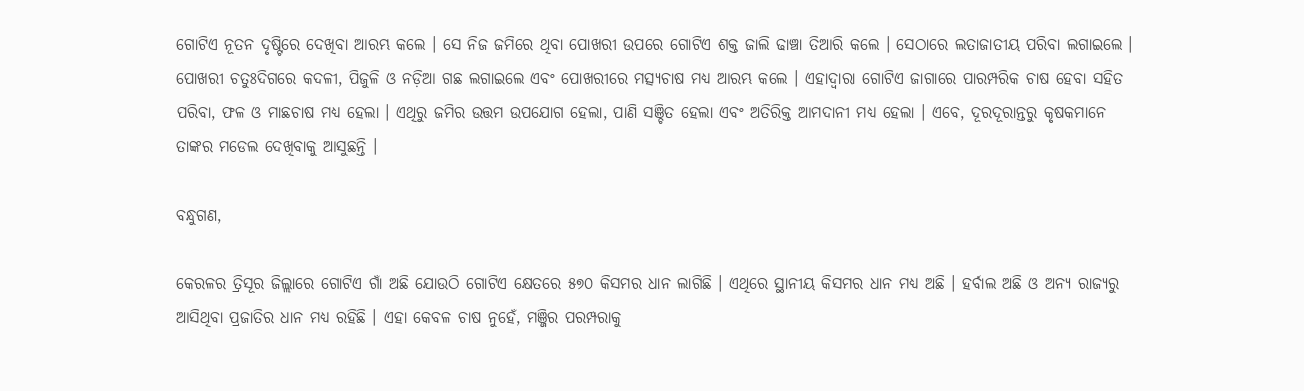ଗୋଟିଏ ନୂତନ ଦୃଷ୍ଟିରେ ଦେଖିବା ଆରମ୍ଭ କଲେ । ସେ ନିଜ ଜମିରେ ଥିବା ପୋଖରୀ ଉପରେ ଗୋଟିଏ ଶକ୍ତ ଜାଲି ଢାଞ୍ଚା ତିଆରି କଲେ । ସେଠାରେ ଲତାଜାତୀୟ ପରିବା ଲଗାଇଲେ । ପୋଖରୀ ଚତୁଃଦିଗରେ କଦଳୀ, ପିଜୁଳି ଓ ନଡ଼ିଆ ଗଛ ଲଗାଇଲେ ଏବଂ ପୋଖରୀରେ ମତ୍ସ୍ୟଚାଷ ମଧ୍ୟ ଆରମ୍ଭ କଲେ । ଏହାଦ୍ୱାରା ଗୋଟିଏ ଜାଗାରେ ପାରମ୍ପରିକ ଚାଷ ହେବା ସହିତ ପରିବା, ଫଳ ଓ ମାଛଚାଷ ମଧ୍ୟ ହେଲା । ଏଥିରୁ ଜମିର ଉତ୍ତମ ଉପଯୋଗ ହେଲା, ପାଣି ସଞ୍ଚିତ ହେଲା ଏବଂ ଅତିରିକ୍ତ ଆମଦାନୀ ମଧ୍ୟ ହେଲା । ଏବେ, ଦୂରଦୂରାନ୍ତରୁ କୃଷକମାନେ ତାଙ୍କର ମଡେଲ ଦେଖିବାକୁ ଆସୁଛନ୍ତି ।

ବନ୍ଧୁଗଣ,

କେରଳର ତ୍ରିସୂର ଜିଲ୍ଲାରେ ଗୋଟିଏ ଗାଁ ଅଛି ଯୋଉଠି ଗୋଟିଏ କ୍ଷେତରେ ୫୭୦ କିସମର ଧାନ ଲାଗିଛି । ଏଥିରେ ସ୍ଥାନୀୟ କିସମର ଧାନ ମଧ୍ୟ ଅଛି । ହର୍ବାଲ ଅଛି ଓ ଅନ୍ୟ ରାଜ୍ୟରୁ ଆସିଥିବା ପ୍ରଜାତିର ଧାନ ମଧ୍ୟ ରହିଛି । ଏହା କେବଳ ଚାଷ ନୁହେଁ, ମଞ୍ଜିର ପରମ୍ପରାକୁ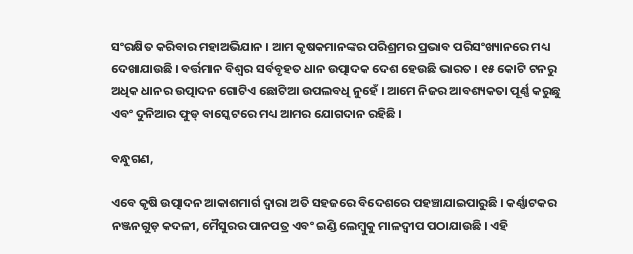ସଂରକ୍ଷିତ କରିବାର ମହାଅଭିଯାନ । ଆମ କୃଷକମାନଙ୍କର ପରିଶ୍ରମର ପ୍ରଭାବ ପରିସଂଖ୍ୟାନରେ ମଧ୍ୟ ଦେଖାଯାଉଛି । ବର୍ତ୍ତମାନ ବିଶ୍ୱର ସର୍ବବୃହତ ଧାନ ଉତ୍ପାଦକ ଦେଶ ହେଉଛି ଭାରତ । ୧୫ କୋଟି ଟନରୁ ଅଧିକ ଧାନର ଉତ୍ପାଦନ ଗୋଟିଏ ଛୋଟିଆ ଉପଲବଧି ନୁହେଁ । ଆମେ ନିଜର ଆବଶ୍ୟକତା ପୂର୍ଣ୍ଣ କରୁଛୁ ଏବଂ ଦୁନିଆର ଫୁଡ୍ ବାସ୍କେଟରେ ମଧ୍ୟ ଆମର ଯୋଗଦାନ ରହିଛି ।

ବନ୍ଧୁଗଣ,

ଏବେ କୃଷି ଉତ୍ପାଦନ ଆକାଶମାର୍ଗ ଦ୍ୱାରା ଅତି ସହଜରେ ବିଦେଶରେ ପହଞ୍ଚାଯାଇପାରୁଛି । କର୍ଣ୍ଣାଟକର ନଞ୍ଜନଗୁଡ଼ କଦଳୀ, ମୈସୁରର ପାନପତ୍ର ଏବଂ ଇଣ୍ଡି ଲେମ୍ବୁକୁ ମାଳଦ୍ୱୀପ ପଠାଯାଉଛି । ଏହି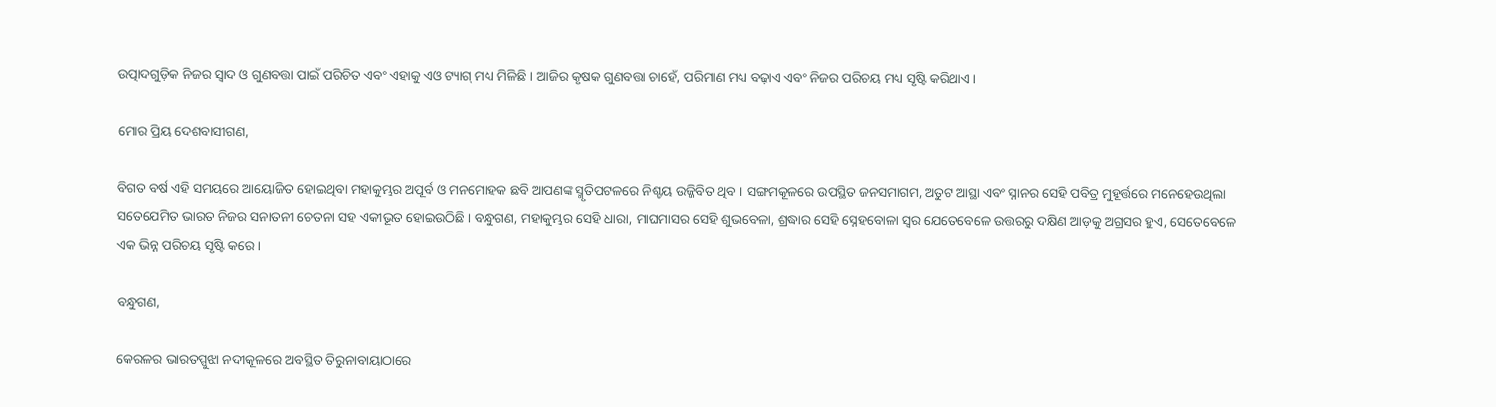ଉତ୍ପାଦଗୁଡ଼ିକ ନିଜର ସ୍ୱାଦ ଓ ଗୁଣବତ୍ତା ପାଇଁ ପରିଚିତ ଏବଂ ଏହାକୁ ଏଓ ଟ୍ୟାଗ୍ ମଧ୍ୟ ମିଳିଛି । ଆଜିର କୃଷକ ଗୁଣବତ୍ତା ଚାହେଁ, ପରିମାଣ ମଧ୍ୟ ବଢ଼ାଏ ଏବଂ ନିଜର ପରିଚୟ ମଧ୍ୟ ସୃଷ୍ଟି କରିଥାଏ।

ମୋର ପ୍ରିୟ ଦେଶବାସୀଗଣ,

ବିଗତ ବର୍ଷ ଏହି ସମୟରେ ଆୟୋଜିତ ହୋଇଥିବା ମହାକୁମ୍ଭର ଅପୂର୍ବ ଓ ମନମୋହକ ଛବି ଆପଣଙ୍କ ସ୍ମୃତିପଟଳରେ ନିଶ୍ଚୟ ଉଜ୍ଜିବିତ ଥିବ । ସଙ୍ଗମକୂଳରେ ଉପସ୍ଥିତ ଜନସମାଗମ, ଅତୁଟ ଆସ୍ଥା ଏବଂ ସ୍ନାନର ସେହି ପବିତ୍ର ମୁହୂର୍ତ୍ତରେ ମନେହେଉଥିଲା ସତେଯେମିତ ଭାରତ ନିଜର ସନାତନୀ ଚେତନା ସହ ଏକୀଭୂତ ହୋଇଉଠିଛି । ବନ୍ଧୁଗଣ, ମହାକୁମ୍ଭର ସେହି ଧାରା, ମାଘମାସର ସେହି ଶୁଭବେଳା, ଶ୍ରଦ୍ଧାର ସେହି ସ୍ନେହବୋଳା ସ୍ୱର ଯେତେବେଳେ ଉତ୍ତରରୁ ଦକ୍ଷିଣ ଆଡ଼କୁ ଅଗ୍ରସର ହୁଏ, ସେତେବେଳେ ଏକ ଭିନ୍ନ ପରିଚୟ ସୃଷ୍ଟି କରେ ।

ବନ୍ଧୁଗଣ,

କେରଳର ଭାରତପ୍ପୁଝା ନଦୀକୂଳରେ ଅବସ୍ଥିତ ତିରୁନାବାୟାଠାରେ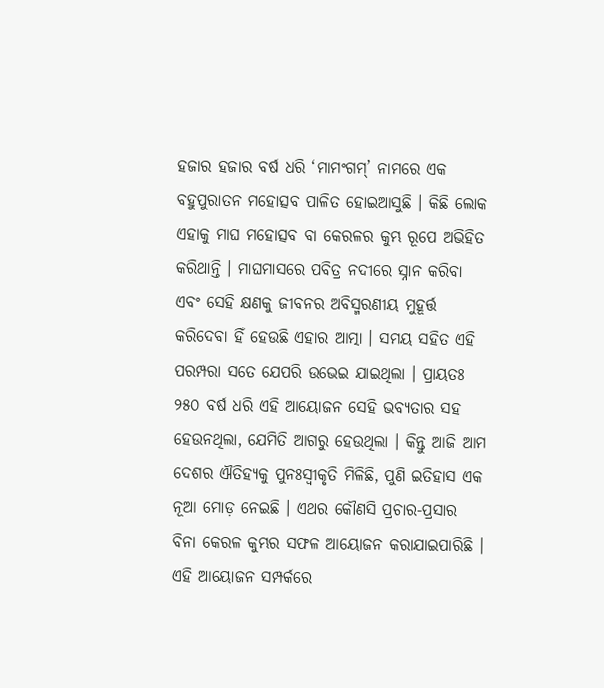ହଜାର ହଜାର ବର୍ଷ ଧରି ‘ମାମଂଗମ୍’ ନାମରେ ଏକ ବହୁପୁରାତନ ମହୋତ୍ସବ ପାଳିତ ହୋଇଆସୁଛି । କିଛି ଲୋକ ଏହାକୁ ମାଘ ମହୋତ୍ସବ ବା କେରଳର କୁମ୍ଭ ରୂପେ ଅଭିହିତ କରିଥାନ୍ତି । ମାଘମାସରେ ପବିତ୍ର ନଦୀରେ ସ୍ନାନ କରିବା ଏବଂ ସେହି କ୍ଷଣକୁ ଜୀବନର ଅବିସ୍ମରଣୀୟ ମୁହୂର୍ତ୍ତ କରିଦେବା ହିଁ ହେଉଛି ଏହାର ଆତ୍ମା । ସମୟ ସହିତ ଏହି ପରମ୍ପରା ସତେ ଯେପରି ଉଭେଇ ଯାଇଥିଲା । ପ୍ରାୟତଃ ୨୫୦ ବର୍ଷ ଧରି ଏହି ଆୟୋଜନ ସେହି ଭବ୍ୟତାର ସହ ହେଉନଥିଲା, ଯେମିତି ଆଗରୁ ହେଉଥିଲା । କିନ୍ତୁ ଆଜି ଆମ ଦେଶର ଐତିହ୍ୟକୁ ପୁନଃସ୍ୱୀକୃତି ମିଳିଛି, ପୁଣି ଇତିହାସ ଏକ ନୂଆ ମୋଡ଼ ନେଇଛି । ଏଥର କୌଣସି ପ୍ରଚାର-ପ୍ରସାର ବିନା କେରଳ କୁମ୍ଭର ସଫଳ ଆୟୋଜନ କରାଯାଇପାରିଛି । ଏହି ଆୟୋଜନ ସମ୍ପର୍କରେ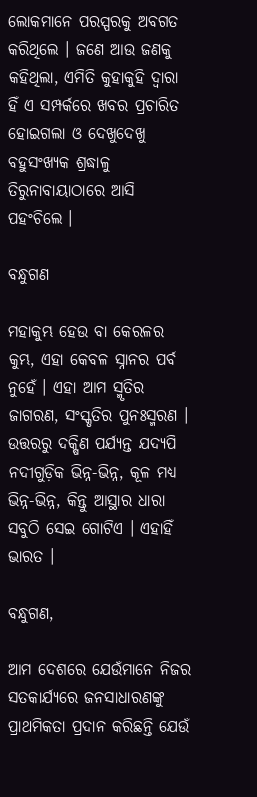ଲୋକମାନେ ପରସ୍ପରକୁ ଅବଗତ କରିଥିଲେ । ଜଣେ ଆଉ ଜଣକୁ କହିଥିଲା, ଏମିତି କୁହାକୁହି ଦ୍ୱାରା ହିଁ ଏ ସମ୍ପର୍କରେ ଖବର ପ୍ରଚାରିତ ହୋଇଗଲା ଓ ଦେଖୁଦେଖୁ ବହୁସଂଖ୍ୟକ ଶ୍ରଦ୍ଧାଳୁ ତିରୁନାବାୟାଠାରେ ଆସି ପହଂଚିଲେ ।

ବନ୍ଧୁଗଣ

ମହାକୁମ୍ଭ ହେଉ ବା କେରଳର କୁମ୍ଭ, ଏହା କେବଳ ସ୍ନାନର ପର୍ବ ନୁହେଁ । ଏହା ଆମ ସ୍ମୃତିର ଜାଗରଣ, ସଂସ୍କୃତିର ପୁନଃସ୍ମରଣ । ଉତ୍ତରରୁ ଦକ୍ଷିଣ ପର୍ଯ୍ୟନ୍ତ ଯଦ୍ୟପି ନଦୀଗୁଡ଼ିକ ଭିନ୍ନ-ଭିନ୍ନ, କୂଳ ମଧ୍ୟ ଭିନ୍ନ-ଭିନ୍ନ, କିନ୍ତୁ ଆସ୍ଥାର ଧାରା ସବୁଠି ସେଇ ଗୋଟିଏ । ଏହାହିଁ ଭାରତ ।

ବନ୍ଧୁଗଣ,

ଆମ ଦେଶରେ ଯେଉଁମାନେ ନିଜର ସତକାର୍ଯ୍ୟରେ ଜନସାଧାରଣଙ୍କୁ ପ୍ରାଥମିକତା ପ୍ରଦାନ କରିଛନ୍ତି ଯେଉଁ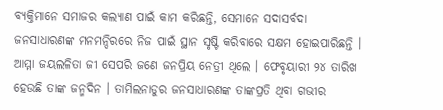ବ୍ୟକ୍ତିମାନେ ସମାଜର କଲ୍ୟାଣ ପାଇଁ କାମ କରିଛନ୍ତି, ସେମାନେ ସଦାସର୍ବଦା ଜନସାଧାରଣଙ୍କ ମନମନ୍ଦିରରେ ନିଜ ପାଇଁ ସ୍ଥାନ ସୃଷ୍ଟି କରିବାରେ ସକ୍ଷମ ହୋଇପାରିଛନ୍ତି । ଆମ୍ମା ଜୟଲଳିତା ଜୀ ସେପରି ଜଣେ ଜନପ୍ରିୟ ନେତ୍ରୀ ଥିଲେ । ଫେବୃୟାରୀ ୨୪ ତାରିଖ ହେଉଛି ତାଙ୍କ ଜନ୍ମଦିନ । ତାମିଲନାଡୁର ଜନସାଧାରଣଙ୍କ ତାଙ୍କପ୍ରତି ଥିବା ଗଭୀର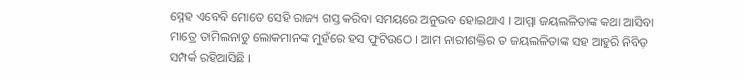ସ୍ନେହ ଏବେବି ମୋତେ ସେହି ରାଜ୍ୟ ଗସ୍ତ କରିବା ସମୟରେ ଅନୁଭବ ହୋଇଥାଏ । ଆମ୍ମା ଜୟଲଳିତାଙ୍କ କଥା ଆସିବା ମାତ୍ରେ ତାମିଲନାଡୁ ଲୋକମାନଙ୍କ ମୁହଁରେ ହସ ଫୁଟିଉଠେ । ଆମ ନାରୀଶକ୍ତିର ତ ଜୟଲଳିତାଙ୍କ ସହ ଆହୁରି ନିବିଡ଼ ସମ୍ପର୍କ ରହିଆସିଛି ।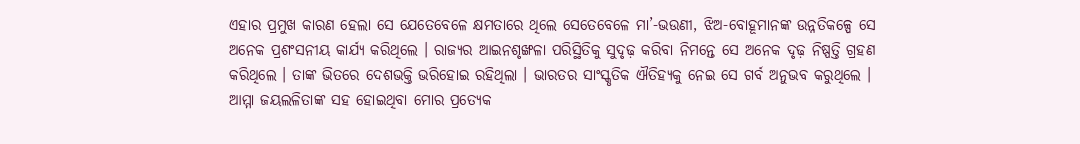ଏହାର ପ୍ରମୁଖ କାରଣ ହେଲା ସେ ଯେତେବେଳେ କ୍ଷମତାରେ ଥିଲେ ସେତେବେଳେ ମା’-ଭଉଣୀ, ଝିଅ-ବୋହୂମାନଙ୍କ ଉନ୍ନତିକଳ୍ପେ ସେ ଅନେକ ପ୍ରଶଂସନୀୟ କାର୍ଯ୍ୟ କରିଥିଲେ । ରାଜ୍ୟର ଆଇନଶୃଙ୍ଖଳା ପରିସ୍ଥିତିକୁ ସୁଦୃଢ଼ କରିବା ନିମନ୍ତେ ସେ ଅନେକ ଦୃଢ଼ ନିଷ୍ପତ୍ତି ଗ୍ରହଣ କରିଥିଲେ । ତାଙ୍କ ଭିତରେ ଦେଶଭକ୍ତି ଭରିହୋଇ ରହିଥିଲା । ଭାରତର ସାଂସ୍କୃତିକ ଐତିହ୍ୟକୁ ନେଇ ସେ ଗର୍ବ ଅନୁଭବ କରୁଥିଲେ । ଆମ୍ମା ଜୟଲଳିତାଙ୍କ ସହ ହୋଇଥିବା ମୋର ପ୍ରତ୍ୟେକ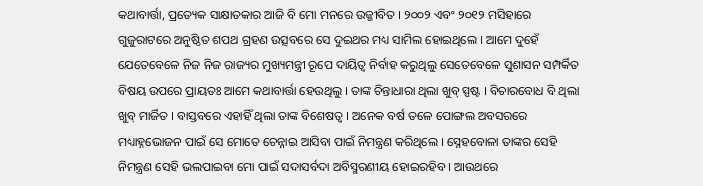କଥାବାର୍ତ୍ତା, ପ୍ରତ୍ୟେକ ସାକ୍ଷାତକାର ଆଜି ବି ମୋ ମନରେ ଉଜ୍ଜୀବିତ । ୨୦୦୨ ଏବଂ ୨୦୧୨ ମସିହାରେ ଗୁଜୁରାଟରେ ଅନୁଷ୍ଠିତ ଶପଥ ଗ୍ରହଣ ଉତ୍ସବରେ ସେ ଦୁଇଥର ମଧ୍ୟ ସାମିଲ ହୋଇଥିଲେ । ଆମେ ଦୁହେଁ ଯେତେବେଳେ ନିଜ ନିଜ ରାଜ୍ୟର ମୁଖ୍ୟମନ୍ତ୍ରୀ ରୂପେ ଦାୟିତ୍ୱ ନିର୍ବାହ କରୁଥିଲୁ ସେତେବେଳେ ସୁଶାସନ ସମ୍ପର୍କିତ ବିଷୟ ଉପରେ ପ୍ରାୟତଃ ଆମେ କଥାବାର୍ତ୍ତା ହେଉଥିଲୁ । ତାଙ୍କ ଚିନ୍ତାଧାରା ଥିଲା ଖୁବ୍ ସ୍ପଷ୍ଟ । ବିଚାରବୋଧ ବି ଥିଲା ଖୁବ୍ ମାର୍ଜିତ । ବାସ୍ତବରେ ଏହାହିଁ ଥିଲା ତାଙ୍କ ବିଶେଷତ୍ୱ । ଅନେକ ବର୍ଷ ତଳେ ପୋଙ୍ଗଲ ଅବସରରେ ମଧ୍ୟାହ୍ନଭୋଜନ ପାଇଁ ସେ ମୋତେ ଚେନ୍ନାଇ ଆସିବା ପାଇଁ ନିମନ୍ତ୍ରଣ କରିଥିଲେ । ସ୍ନେହବୋଳା ତାଙ୍କର ସେହି ନିମନ୍ତ୍ରଣ ସେହି ଭଲପାଇବା ମୋ ପାଇଁ ସଦାସର୍ବଦା ଅବିସ୍ମରଣୀୟ ହୋଇରହିବ । ଆଉଥରେ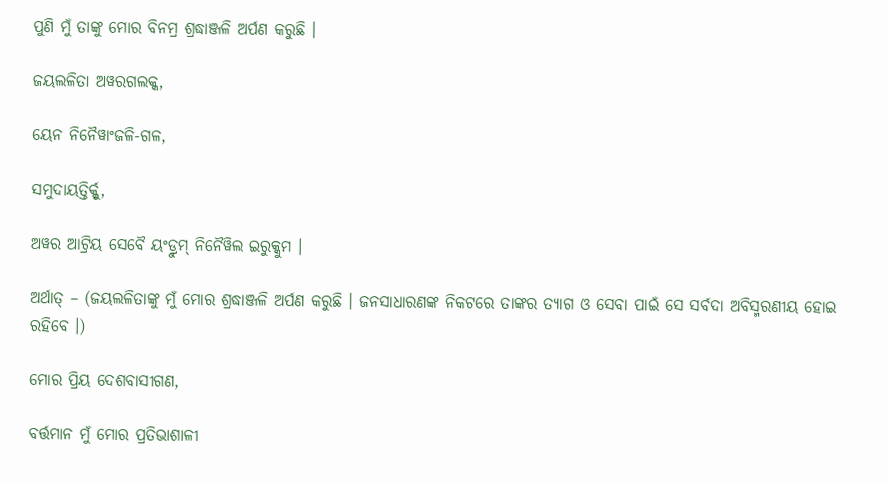ପୁଣି ମୁଁ ତାଙ୍କୁ ମୋର ବିନମ୍ର ଶ୍ରଦ୍ଧାଞ୍ଜଳି ଅର୍ପଣ କରୁଛି ।

ଜୟଲଳିତା ଅୱରଗଲକ୍କ,

ୟେନ ନିନୈୱାଂଜଳି-ଗଳ,

ସମୁଦାୟତ୍ତିର୍କ୍କୁ,

ଅୱର ଆଟ୍ରିୟ ସେବୈ ୟଂଡ୍ରୁମ୍ ନିନୈୱିଲ ଇରୁକ୍କୁମ ।

ଅର୍ଥାତ୍ – (ଜୟଲଳିତାଙ୍କୁ ମୁଁ ମୋର ଶ୍ରଦ୍ଧାଞ୍ଜଳି ଅର୍ପଣ କରୁଛି । ଜନସାଧାରଣଙ୍କ ନିକଟରେ ତାଙ୍କର ତ୍ୟାଗ ଓ ସେବା ପାଇଁ ସେ ସର୍ବଦା ଅବିସ୍ମରଣୀୟ ହୋଇ ରହିବେ ।)

ମୋର ପ୍ରିୟ ଦେଶବାସୀଗଣ,

ବର୍ତ୍ତମାନ ମୁଁ ମୋର ପ୍ରତିଭାଶାଳୀ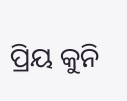ପ୍ରିୟ କୁନି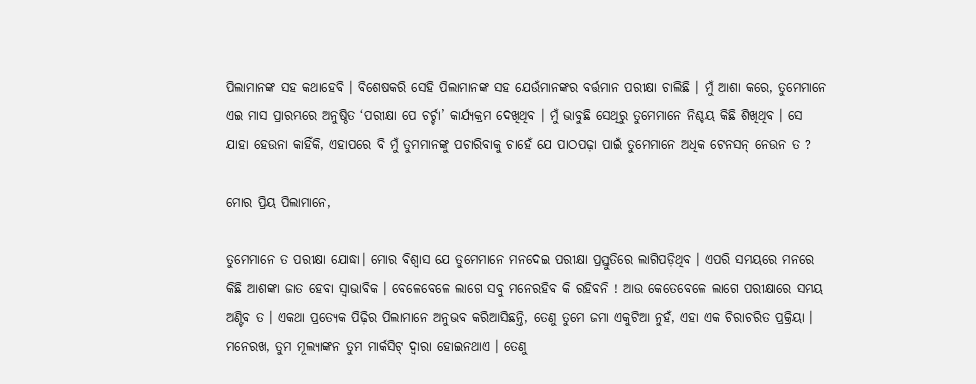ପିଲାମାନଙ୍କ ସହ କଥାହେବି । ବିଶେଷକରି ସେହି ପିଲାମାନଙ୍କ ସହ ଯେଉଁମାନଙ୍କର ବର୍ତ୍ତମାନ ପରୀକ୍ଷା ଚାଲିଛି । ମୁଁ ଆଶା କରେ, ତୁମେମାନେ ଏଇ ମାସ ପ୍ରାରମ୍ଭରେ ଅନୁଷ୍ଠିତ ‘ପରୀକ୍ଷା ପେ ଚର୍ଚ୍ଚା’ କାର୍ଯ୍ୟକ୍ରମ ଦେଖିଥିବ । ମୁଁ ଭାବୁଛି ସେଥିରୁ ତୁମେମାନେ ନିଶ୍ଚୟ କିଛି ଶିଖିଥିବ । ସେ ଯାହା ହେଉନା କାହିଁକି, ଏହାପରେ ବି ମୁଁ ତୁମମାନଙ୍କୁ ପଚାରିବାକୁ ଚାହେଁ ଯେ ପାଠପଢ଼ା ପାଇଁ ତୁମେମାନେ ଅଧିକ ଟେନସନ୍ ନେଉନ ତ ?

ମୋର ପ୍ରିୟ ପିଲାମାନେ,

ତୁମେମାନେ ତ ପରୀକ୍ଷା ଯୋଦ୍ଧା। ମୋର ବିଶ୍ୱାସ ଯେ ତୁମେମାନେ ମନଦେଇ ପରୀକ୍ଷା ପ୍ରସ୍ତୁତିରେ ଲାଗିପଡ଼ିଥିବ । ଏପରି ସମୟରେ ମନରେ କିଛି ଆଶଙ୍କା ଜାତ ହେବା ସ୍ୱାଭାବିକ । ବେଳେବେଳେ ଲାଗେ ସବୁ ମନେରହିବ କି ରହିବନି ! ଆଉ କେତେବେଳେ ଲାଗେ ପରୀକ୍ଷାରେ ସମୟ ଅଣ୍ଟିବ ତ । ଏକଥା ପ୍ରତ୍ୟେକ ପିଢ଼ିର ପିଲାମାନେ ଅନୁଭବ କରିଆସିଛନ୍ତି, ତେଣୁ ତୁମେ ଜମା ଏକୁଟିଆ ନୁହଁ, ଏହା ଏକ ଚିରାଚରିତ ପ୍ରକ୍ରିୟା । ମନେରଖ, ତୁମ ମୂଲ୍ୟାଙ୍କନ ତୁମ ମାର୍କସିଟ୍ ଦ୍ୱାରା ହୋଇନଥାଏ । ତେଣୁ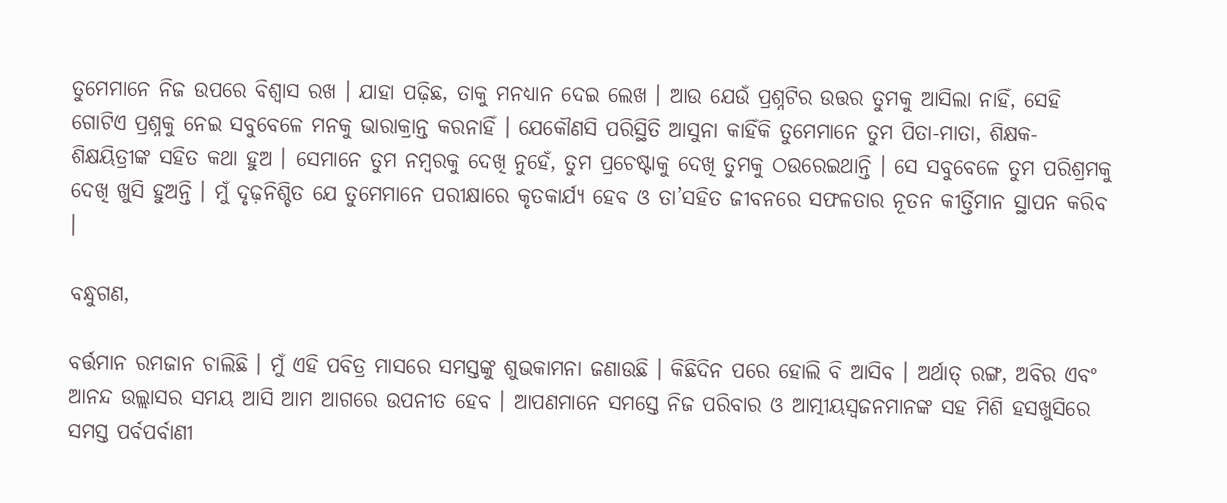ତୁମେମାନେ ନିଜ ଉପରେ ବିଶ୍ୱାସ ରଖ । ଯାହା ପଢ଼ିଛ, ତାକୁ ମନଧ୍ୟାନ ଦେଇ ଲେଖ । ଆଉ ଯେଉଁ ପ୍ରଶ୍ନଟିର ଉତ୍ତର ତୁମକୁ ଆସିଲା ନାହିଁ, ସେହି ଗୋଟିଏ ପ୍ରଶ୍ନକୁ ନେଇ ସବୁବେଳେ ମନକୁ ଭାରାକ୍ରାନ୍ତ କରନାହିଁ । ଯେକୌଣସି ପରିସ୍ଥିତି ଆସୁନା କାହିଁକି ତୁମେମାନେ ତୁମ ପିତା-ମାତା, ଶିକ୍ଷକ-ଶିକ୍ଷୟିତ୍ରୀଙ୍କ ସହିତ କଥା ହୁଅ । ସେମାନେ ତୁମ ନମ୍ବରକୁ ଦେଖି ନୁହେଁ, ତୁମ ପ୍ରଚେଷ୍ଟାକୁ ଦେଖି ତୁମକୁ ଠଉରେଇଥାନ୍ତି । ସେ ସବୁବେଳେ ତୁମ ପରିଶ୍ରମକୁ ଦେଖି ଖୁସି ହୁଅନ୍ତି । ମୁଁ ଦୃଢ଼ନିଶ୍ଚିତ ଯେ ତୁମେମାନେ ପରୀକ୍ଷାରେ କୃତକାର୍ଯ୍ୟ ହେବ ଓ ତା’ସହିତ ଜୀବନରେ ସଫଳତାର ନୂତନ କୀର୍ତ୍ତିମାନ ସ୍ଥାପନ କରିବ ।

ବନ୍ଧୁଗଣ,

ବର୍ତ୍ତମାନ ରମଜାନ ଚାଲିଛି । ମୁଁ ଏହି ପବିତ୍ର ମାସରେ ସମସ୍ତଙ୍କୁ ଶୁଭକାମନା ଜଣାଉଛି । କିଛିଦିନ ପରେ ହୋଲି ବି ଆସିବ । ଅର୍ଥାତ୍ ରଙ୍ଗ, ଅବିର ଏବଂ ଆନନ୍ଦ ଉଲ୍ଲାସର ସମୟ ଆସି ଆମ ଆଗରେ ଉପନୀତ ହେବ । ଆପଣମାନେ ସମସ୍ତେ ନିଜ ପରିବାର ଓ ଆତ୍ମୀୟସ୍ୱଜନମାନଙ୍କ ସହ ମିଶି ହସଖୁସିରେ ସମସ୍ତ ପର୍ବପର୍ବାଣୀ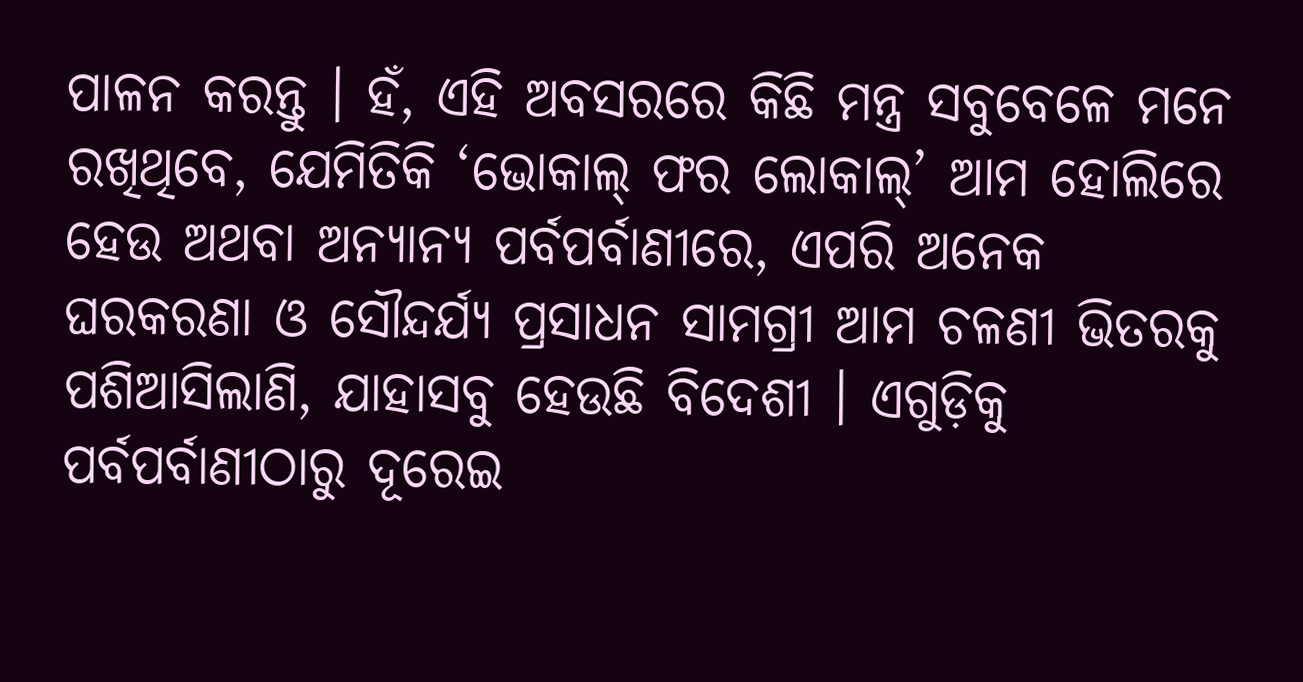ପାଳନ କରନ୍ତୁ । ହଁ, ଏହି ଅବସରରେ କିଛି ମନ୍ତ୍ର ସବୁବେଳେ ମନେ ରଖିଥିବେ, ଯେମିତିକି ‘ଭୋକାଲ୍ ଫର ଲୋକାଲ୍’ ଆମ ହୋଲିରେ ହେଉ ଅଥବା ଅନ୍ୟାନ୍ୟ ପର୍ବପର୍ବାଣୀରେ, ଏପରି ଅନେକ ଘରକରଣା ଓ ସୌନ୍ଦର୍ଯ୍ୟ ପ୍ରସାଧନ ସାମଗ୍ରୀ ଆମ ଚଳଣୀ ଭିତରକୁ ପଶିଆସିଲାଣି, ଯାହାସବୁ ହେଉଛି ବିଦେଶୀ । ଏଗୁଡ଼ିକୁ ପର୍ବପର୍ବାଣୀଠାରୁ ଦୂରେଇ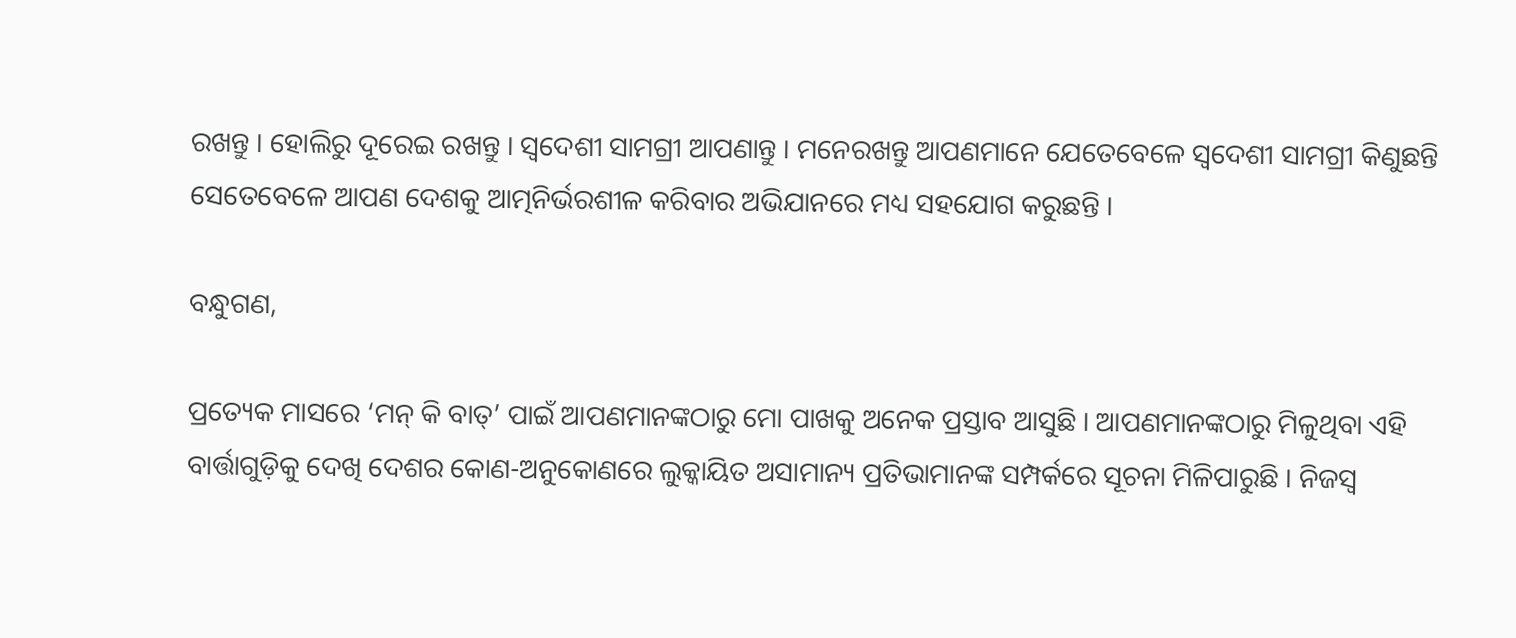ରଖନ୍ତୁ । ହୋଲିରୁ ଦୂରେଇ ରଖନ୍ତୁ । ସ୍ୱଦେଶୀ ସାମଗ୍ରୀ ଆପଣାନ୍ତୁ । ମନେରଖନ୍ତୁ ଆପଣମାନେ ଯେତେବେଳେ ସ୍ୱଦେଶୀ ସାମଗ୍ରୀ କିଣୁଛନ୍ତି ସେତେବେଳେ ଆପଣ ଦେଶକୁ ଆତ୍ମନିର୍ଭରଶୀଳ କରିବାର ଅଭିଯାନରେ ମଧ୍ୟ ସହଯୋଗ କରୁଛନ୍ତି ।

ବନ୍ଧୁଗଣ,

ପ୍ରତ୍ୟେକ ମାସରେ ‘ମନ୍ କି ବାତ୍’ ପାଇଁ ଆପଣମାନଙ୍କଠାରୁ ମୋ ପାଖକୁ ଅନେକ ପ୍ରସ୍ତାବ ଆସୁଛି । ଆପଣମାନଙ୍କଠାରୁ ମିଳୁଥିବା ଏହି ବାର୍ତ୍ତାଗୁଡ଼ିକୁ ଦେଖି ଦେଶର କୋଣ-ଅନୁକୋଣରେ ଲୁକ୍କାୟିତ ଅସାମାନ୍ୟ ପ୍ରତିଭାମାନଙ୍କ ସମ୍ପର୍କରେ ସୂଚନା ମିଳିପାରୁଛି । ନିଜସ୍ୱ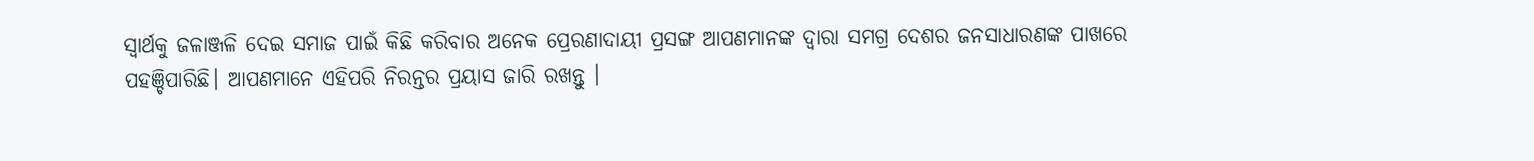ସ୍ୱାର୍ଥକୁ ଜଳାଞ୍ଜଳି ଦେଇ ସମାଜ ପାଇଁ କିଛି କରିବାର ଅନେକ ପ୍ରେରଣାଦାୟୀ ପ୍ରସଙ୍ଗ ଆପଣମାନଙ୍କ ଦ୍ୱାରା ସମଗ୍ର ଦେଶର ଜନସାଧାରଣଙ୍କ ପାଖରେ ପହଞ୍ଚିପାରିଛି। ଆପଣମାନେ ଏହିପରି ନିରନ୍ତର ପ୍ରୟାସ ଜାରି ରଖନ୍ତୁ ।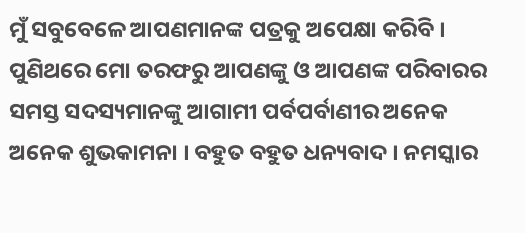ମୁଁ ସବୁବେଳେ ଆପଣମାନଙ୍କ ପତ୍ରକୁ ଅପେକ୍ଷା କରିବି । ପୁଣିଥରେ ମୋ ତରଫରୁ ଆପଣଙ୍କୁ ଓ ଆପଣଙ୍କ ପରିବାରର ସମସ୍ତ ସଦସ୍ୟମାନଙ୍କୁ ଆଗାମୀ ପର୍ବପର୍ବାଣୀର ଅନେକ ଅନେକ ଶୁଭକାମନା । ବହୁତ ବହୁତ ଧନ୍ୟବାଦ । ନମସ୍କାର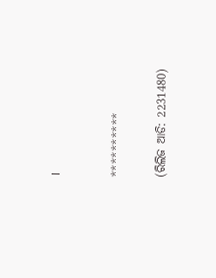।



**********


(ରିଲିଜ ଆଡି: 2231480)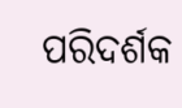ପରିଦର୍ଶକ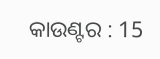କାଉଣ୍ଟର : 15